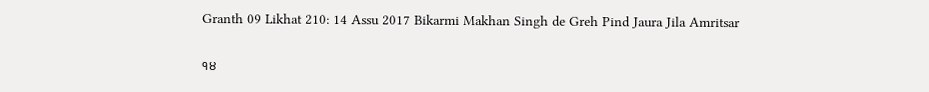Granth 09 Likhat 210: 14 Assu 2017 Bikarmi Makhan Singh de Greh Pind Jaura Jila Amritsar

੧੪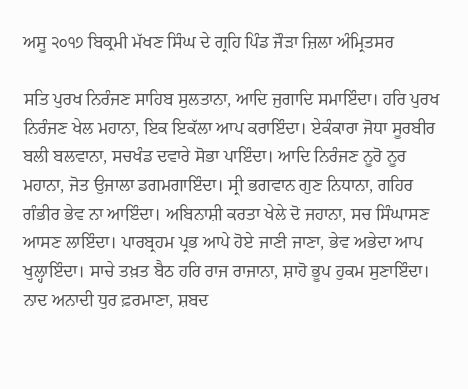ਅਸੂ ੨੦੧੭ ਬਿਕ੍ਰਮੀ ਮੱਖਣ ਸਿੰਘ ਦੇ ਗ੍ਰਹਿ ਪਿੰਡ ਜੌੜਾ ਜ਼ਿਲਾ ਅੰਮ੍ਰਿਤਸਰ

ਸਤਿ ਪੁਰਖ ਨਿਰੰਜਣ ਸਾਹਿਬ ਸੁਲਤਾਨਾ, ਆਦਿ ਜੁਗਾਦਿ ਸਮਾਇੰਦਾ। ਹਰਿ ਪੁਰਖ ਨਿਰੰਜਣ ਖੇਲ ਮਹਾਨਾ, ਇਕ ਇਕੱਲਾ ਆਪ ਕਰਾਇੰਦਾ। ਏਕੰਕਾਰਾ ਜੋਧਾ ਸੂਰਬੀਰ ਬਲੀ ਬਲਵਾਨਾ, ਸਚਖੰਡ ਦਵਾਰੇ ਸੋਭਾ ਪਾਇੰਦਾ। ਆਦਿ ਨਿਰੰਜਣ ਨੂਰੋ ਨੂਰ ਮਹਾਨਾ, ਜੋਤ ਉਜਾਲਾ ਡਗਮਗਾਇੰਦਾ। ਸ੍ਰੀ ਭਗਵਾਨ ਗੁਣ ਨਿਧਾਨਾ, ਗਹਿਰ ਗੰਭੀਰ ਭੇਵ ਨਾ ਆਇੰਦਾ। ਅਬਿਨਾਸ਼ੀ ਕਰਤਾ ਖੇਲੇ ਦੋ ਜਹਾਨਾ, ਸਚ ਸਿੰਘਾਸਣ ਆਸਣ ਲਾਇੰਦਾ। ਪਾਰਬ੍ਰਹਮ ਪ੍ਰਭ ਆਪੇ ਹੋਏ ਜਾਣੀ ਜਾਣਾ, ਭੇਵ ਅਭੇਦਾ ਆਪ ਖੁਲ੍ਹਾਇੰਦਾ। ਸਾਚੇ ਤਖ਼ਤ ਬੈਠ ਹਰਿ ਰਾਜ ਰਾਜਾਨਾ, ਸ਼ਾਹੋ ਭੂਪ ਹੁਕਮ ਸੁਣਾਇੰਦਾ। ਨਾਦ ਅਨਾਦੀ ਧੁਰ ਫ਼ਰਮਾਣਾ, ਸ਼ਬਦ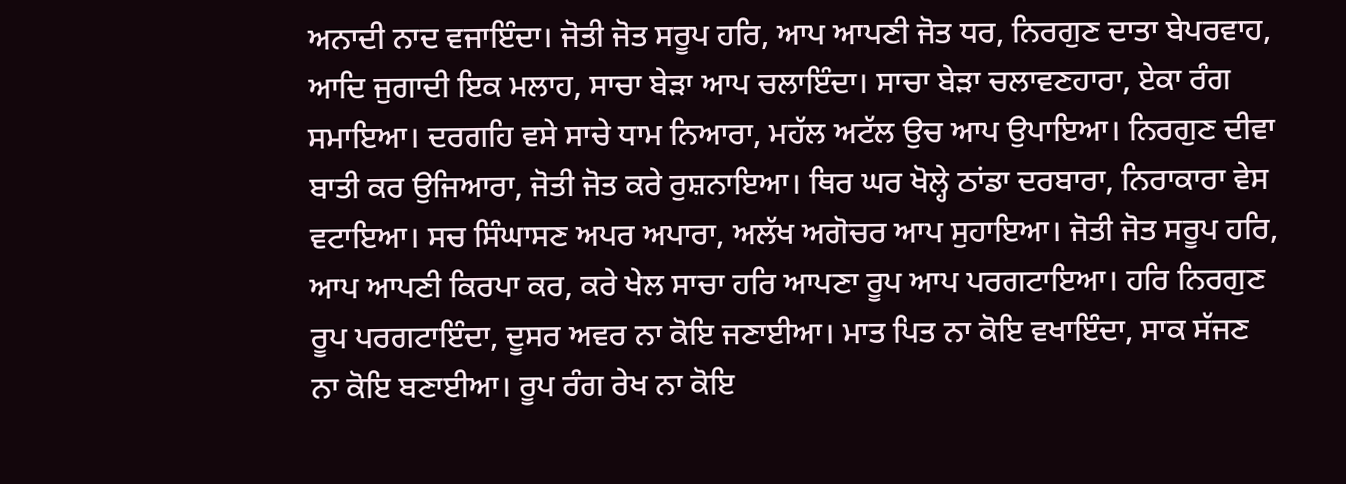ਅਨਾਦੀ ਨਾਦ ਵਜਾਇੰਦਾ। ਜੋਤੀ ਜੋਤ ਸਰੂਪ ਹਰਿ, ਆਪ ਆਪਣੀ ਜੋਤ ਧਰ, ਨਿਰਗੁਣ ਦਾਤਾ ਬੇਪਰਵਾਹ, ਆਦਿ ਜੁਗਾਦੀ ਇਕ ਮਲਾਹ, ਸਾਚਾ ਬੇੜਾ ਆਪ ਚਲਾਇੰਦਾ। ਸਾਚਾ ਬੇੜਾ ਚਲਾਵਣਹਾਰਾ, ਏਕਾ ਰੰਗ ਸਮਾਇਆ। ਦਰਗਹਿ ਵਸੇ ਸਾਚੇ ਧਾਮ ਨਿਆਰਾ, ਮਹੱਲ ਅਟੱਲ ਉਚ ਆਪ ਉਪਾਇਆ। ਨਿਰਗੁਣ ਦੀਵਾ ਬਾਤੀ ਕਰ ਉਜਿਆਰਾ, ਜੋਤੀ ਜੋਤ ਕਰੇ ਰੁਸ਼ਨਾਇਆ। ਥਿਰ ਘਰ ਖੋਲ੍ਹੇ ਠਾਂਡਾ ਦਰਬਾਰਾ, ਨਿਰਾਕਾਰਾ ਵੇਸ ਵਟਾਇਆ। ਸਚ ਸਿੰਘਾਸਣ ਅਪਰ ਅਪਾਰਾ, ਅਲੱਖ ਅਗੋਚਰ ਆਪ ਸੁਹਾਇਆ। ਜੋਤੀ ਜੋਤ ਸਰੂਪ ਹਰਿ, ਆਪ ਆਪਣੀ ਕਿਰਪਾ ਕਰ, ਕਰੇ ਖੇਲ ਸਾਚਾ ਹਰਿ ਆਪਣਾ ਰੂਪ ਆਪ ਪਰਗਟਾਇਆ। ਹਰਿ ਨਿਰਗੁਣ ਰੂਪ ਪਰਗਟਾਇੰਦਾ, ਦੂਸਰ ਅਵਰ ਨਾ ਕੋਇ ਜਣਾਈਆ। ਮਾਤ ਪਿਤ ਨਾ ਕੋਇ ਵਖਾਇੰਦਾ, ਸਾਕ ਸੱਜਣ ਨਾ ਕੋਇ ਬਣਾਈਆ। ਰੂਪ ਰੰਗ ਰੇਖ ਨਾ ਕੋਇ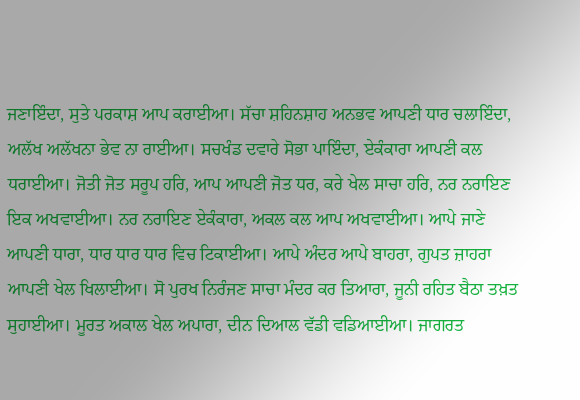ਜਣਾਇੰਦਾ, ਸੁਤੇ ਪਰਕਾਸ਼ ਆਪ ਕਰਾਈਆ। ਸੱਚਾ ਸ਼ਹਿਨਸ਼ਾਹ ਅਨਭਵ ਆਪਣੀ ਧਾਰ ਚਲਾਇੰਦਾ, ਅਲੱਖ ਅਲੱਖਨਾ ਭੇਵ ਨਾ ਰਾਈਆ। ਸਚਖੰਡ ਦਵਾਰੇ ਸੋਭਾ ਪਾਇੰਦਾ, ਏਕੰਕਾਰਾ ਆਪਣੀ ਕਲ ਧਰਾਈਆ। ਜੋਤੀ ਜੋਤ ਸਰੂਪ ਹਰਿ, ਆਪ ਆਪਣੀ ਜੋਤ ਧਰ, ਕਰੇ ਖੇਲ ਸਾਚਾ ਹਰਿ, ਨਰ ਨਰਾਇਣ ਇਕ ਅਖਵਾਈਆ। ਨਰ ਨਰਾਇਣ ਏਕੰਕਾਰਾ, ਅਕਲ ਕਲ ਆਪ ਅਖਵਾਈਆ। ਆਪੇ ਜਾਣੇ ਆਪਣੀ ਧਾਰਾ, ਧਾਰ ਧਾਰ ਧਾਰ ਵਿਚ ਟਿਕਾਈਆ। ਆਪੇ ਅੰਦਰ ਆਪੇ ਬਾਹਰਾ, ਗੁਪਤ ਜ਼ਾਹਰਾ ਆਪਣੀ ਖੇਲ ਖਿਲਾਈਆ। ਸੋ ਪੁਰਖ ਨਿਰੰਜਣ ਸਾਚਾ ਮੰਦਰ ਕਰ ਤਿਆਰਾ, ਜੂਨੀ ਰਹਿਤ ਬੈਠਾ ਤਖ਼ਤ ਸੁਹਾਈਆ। ਮੂਰਤ ਅਕਾਲ ਖੇਲ ਅਪਾਰਾ, ਦੀਨ ਦਿਆਲ ਵੱਡੀ ਵਡਿਆਈਆ। ਜਾਗਰਤ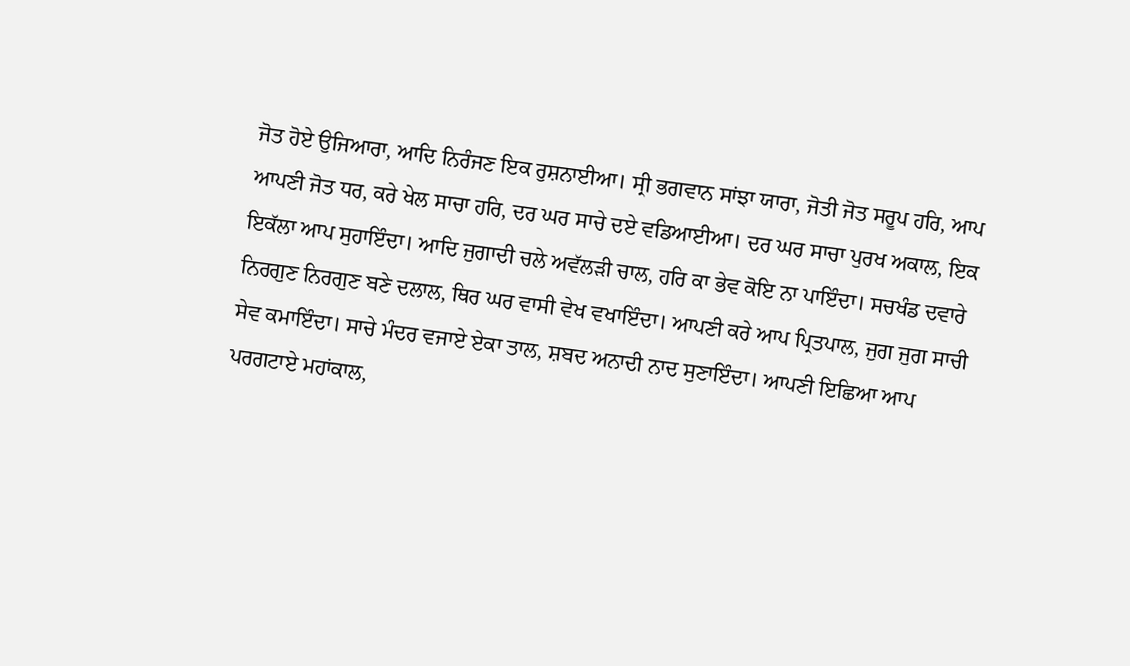ਜੋਤ ਹੋਏ ਉਜਿਆਰਾ, ਆਦਿ ਨਿਰੰਜਣ ਇਕ ਰੁਸ਼ਨਾਈਆ। ਸ੍ਰੀ ਭਗਵਾਨ ਸਾਂਝਾ ਯਾਰਾ, ਜੋਤੀ ਜੋਤ ਸਰੂਪ ਹਰਿ, ਆਪ ਆਪਣੀ ਜੋਤ ਧਰ, ਕਰੇ ਖੇਲ ਸਾਚਾ ਹਰਿ, ਦਰ ਘਰ ਸਾਚੇ ਦਏ ਵਡਿਆਈਆ। ਦਰ ਘਰ ਸਾਚਾ ਪੁਰਖ ਅਕਾਲ, ਇਕ ਇਕੱਲਾ ਆਪ ਸੁਹਾਇੰਦਾ। ਆਦਿ ਜੁਗਾਦੀ ਚਲੇ ਅਵੱਲੜੀ ਚਾਲ, ਹਰਿ ਕਾ ਭੇਵ ਕੋਇ ਨਾ ਪਾਇੰਦਾ। ਸਚਖੰਡ ਦਵਾਰੇ ਨਿਰਗੁਣ ਨਿਰਗੁਣ ਬਣੇ ਦਲਾਲ, ਥਿਰ ਘਰ ਵਾਸੀ ਵੇਖ ਵਖਾਇੰਦਾ। ਆਪਣੀ ਕਰੇ ਆਪ ਪ੍ਰਿਤਪਾਲ, ਜੁਗ ਜੁਗ ਸਾਚੀ ਸੇਵ ਕਮਾਇੰਦਾ। ਸਾਚੇ ਮੰਦਰ ਵਜਾਏ ਏਕਾ ਤਾਲ, ਸ਼ਬਦ ਅਨਾਦੀ ਨਾਦ ਸੁਣਾਇੰਦਾ। ਆਪਣੀ ਇਛਿਆ ਆਪ ਪਰਗਟਾਏ ਮਹਾਂਕਾਲ,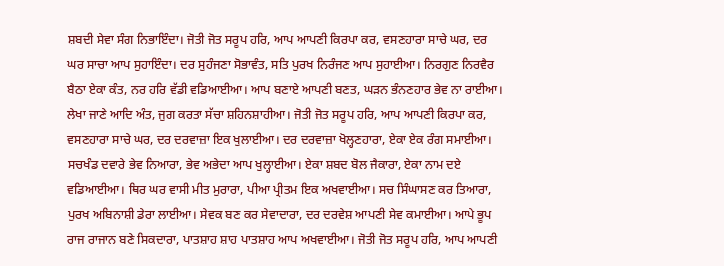ਸ਼ਬਦੀ ਸੇਵਾ ਸੰਗ ਨਿਭਾਇੰਦਾ। ਜੋਤੀ ਜੋਤ ਸਰੂਪ ਹਰਿ, ਆਪ ਆਪਣੀ ਕਿਰਪਾ ਕਰ, ਵਸਣਹਾਰਾ ਸਾਚੇ ਘਰ, ਦਰ ਘਰ ਸਾਚਾ ਆਪ ਸੁਹਾਇੰਦਾ। ਦਰ ਸੁਹੰਜਣਾ ਸੋਭਾਵੰਤ, ਸਤਿ ਪੁਰਖ ਨਿਰੰਜਣ ਆਪ ਸੁਹਾਈਆ। ਨਿਰਗੁਣ ਨਿਰਵੈਰ ਬੈਠਾ ਏਕਾ ਕੰਤ, ਨਰ ਹਰਿ ਵੱਡੀ ਵਡਿਆਈਆ। ਆਪ ਬਣਾਏ ਆਪਣੀ ਬਣਤ, ਘੜਨ ਭੰਨਣਹਾਰ ਭੇਵ ਨਾ ਰਾਈਆ। ਲੇਖਾ ਜਾਣੇ ਆਦਿ ਅੰਤ, ਜੁਗ ਕਰਤਾ ਸੱਚਾ ਸ਼ਹਿਨਸ਼ਾਹੀਆ। ਜੋਤੀ ਜੋਤ ਸਰੂਪ ਹਰਿ, ਆਪ ਆਪਣੀ ਕਿਰਪਾ ਕਰ, ਵਸਣਹਾਰਾ ਸਾਚੇ ਘਰ, ਦਰ ਦਰਵਾਜ਼ਾ ਇਕ ਖੁਲਾਈਆ। ਦਰ ਦਰਵਾਜ਼ਾ ਖੋਲ੍ਹਣਹਾਰਾ, ਏਕਾ ਏਕ ਰੰਗ ਸਮਾਈਆ। ਸਚਖੰਡ ਦਵਾਰੇ ਭੇਵ ਨਿਆਰਾ, ਭੇਵ ਅਭੇਦਾ ਆਪ ਖੁਲ੍ਹਾਈਆ। ਏਕਾ ਸ਼ਬਦ ਬੋਲ ਜੈਕਾਰਾ, ਏਕਾ ਨਾਮ ਦਏ ਵਡਿਆਈਆ। ਥਿਰ ਘਰ ਵਾਸੀ ਮੀਤ ਮੁਰਾਰਾ, ਪੀਆ ਪ੍ਰੀਤਮ ਇਕ ਅਖਵਾਈਆ। ਸਚ ਸਿੰਘਾਸਣ ਕਰ ਤਿਆਰਾ, ਪੁਰਖ ਅਬਿਨਾਸ਼ੀ ਡੇਰਾ ਲਾਈਆ। ਸੇਵਕ ਬਣ ਕਰ ਸੇਵਾਦਾਰਾ, ਦਰ ਦਰਵੇਸ਼ ਆਪਣੀ ਸੇਵ ਕਮਾਈਆ। ਆਪੇ ਭੂਪ ਰਾਜ ਰਾਜਾਨ ਬਣੇ ਸਿਕਦਾਰਾ, ਪਾਤਸ਼ਾਹ ਸ਼ਾਹ ਪਾਤਸ਼ਾਹ ਆਪ ਅਖਵਾਈਆ। ਜੋਤੀ ਜੋਤ ਸਰੂਪ ਹਰਿ, ਆਪ ਆਪਣੀ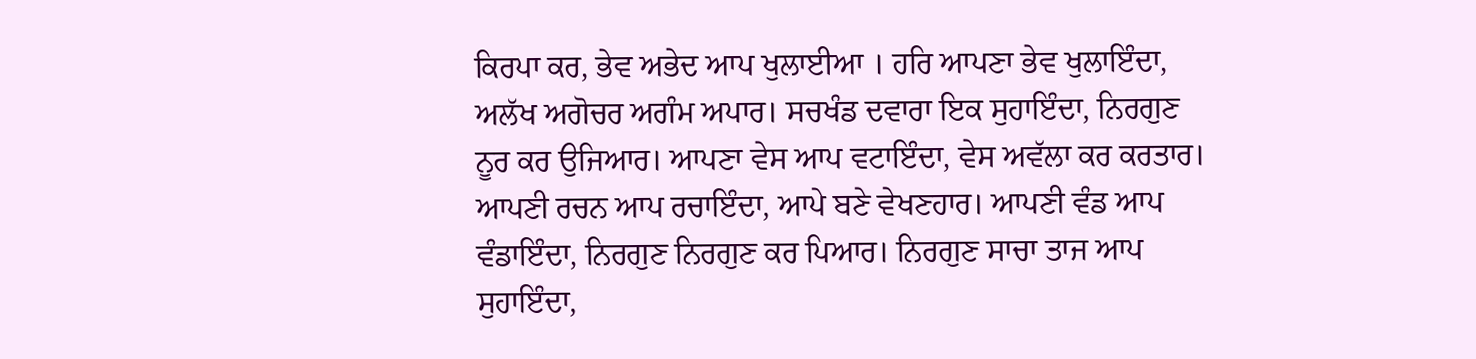ਕਿਰਪਾ ਕਰ, ਭੇਵ ਅਭੇਦ ਆਪ ਖੁਲਾਈਆ । ਹਰਿ ਆਪਣਾ ਭੇਵ ਖੁਲਾਇੰਦਾ, ਅਲੱਖ ਅਗੋਚਰ ਅਗੰਮ ਅਪਾਰ। ਸਚਖੰਡ ਦਵਾਰਾ ਇਕ ਸੁਹਾਇੰਦਾ, ਨਿਰਗੁਣ ਨੂਰ ਕਰ ਉਜਿਆਰ। ਆਪਣਾ ਵੇਸ ਆਪ ਵਟਾਇੰਦਾ, ਵੇਸ ਅਵੱਲਾ ਕਰ ਕਰਤਾਰ। ਆਪਣੀ ਰਚਨ ਆਪ ਰਚਾਇੰਦਾ, ਆਪੇ ਬਣੇ ਵੇਖਣਹਾਰ। ਆਪਣੀ ਵੰਡ ਆਪ ਵੰਡਾਇੰਦਾ, ਨਿਰਗੁਣ ਨਿਰਗੁਣ ਕਰ ਪਿਆਰ। ਨਿਰਗੁਣ ਸਾਚਾ ਤਾਜ ਆਪ ਸੁਹਾਇੰਦਾ,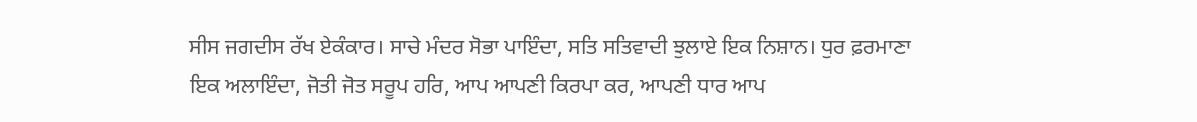ਸੀਸ ਜਗਦੀਸ ਰੱਖ ਏਕੰਕਾਰ। ਸਾਚੇ ਮੰਦਰ ਸੋਭਾ ਪਾਇੰਦਾ, ਸਤਿ ਸਤਿਵਾਦੀ ਝੁਲਾਏ ਇਕ ਨਿਸ਼ਾਨ। ਧੁਰ ਫ਼ਰਮਾਣਾ ਇਕ ਅਲਾਇੰਦਾ, ਜੋਤੀ ਜੋਤ ਸਰੂਪ ਹਰਿ, ਆਪ ਆਪਣੀ ਕਿਰਪਾ ਕਰ, ਆਪਣੀ ਧਾਰ ਆਪ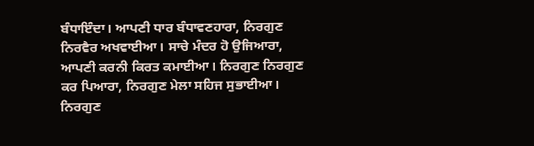ਬੰਧਾਇੰਦਾ। ਆਪਣੀ ਧਾਰ ਬੰਧਾਵਣਹਾਰਾ, ਨਿਰਗੁਣ ਨਿਰਵੈਰ ਅਖਵਾਈਆ। ਸਾਚੇ ਮੰਦਰ ਹੋ ਉਜਿਆਰਾ, ਆਪਣੀ ਕਰਨੀ ਕਿਰਤ ਕਮਾਈਆ। ਨਿਰਗੁਣ ਨਿਰਗੁਣ ਕਰ ਪਿਆਰਾ, ਨਿਰਗੁਣ ਮੇਲਾ ਸਹਿਜ ਸੁਭਾਈਆ। ਨਿਰਗੁਣ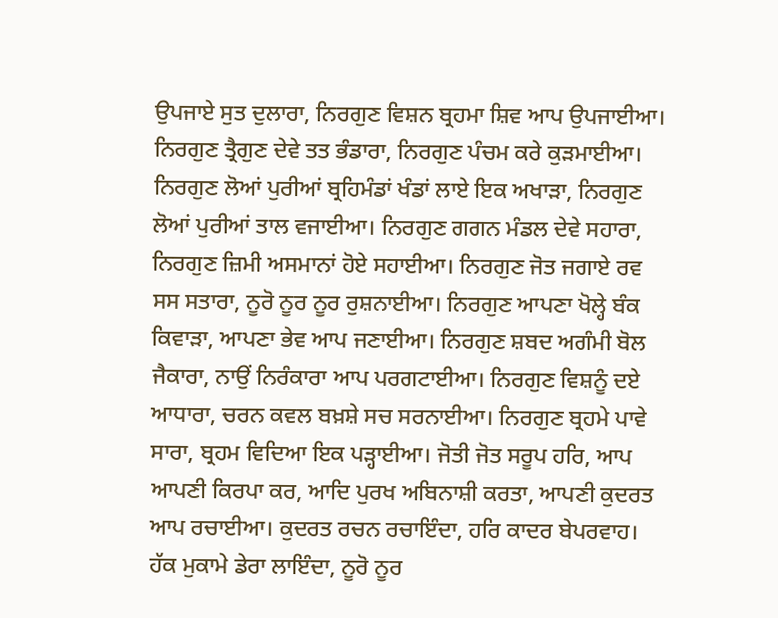ਉਪਜਾਏ ਸੁਤ ਦੁਲਾਰਾ, ਨਿਰਗੁਣ ਵਿਸ਼ਨ ਬ੍ਰਹਮਾ ਸ਼ਿਵ ਆਪ ਉਪਜਾਈਆ। ਨਿਰਗੁਣ ਤ੍ਰੈਗੁਣ ਦੇਵੇ ਤਤ ਭੰਡਾਰਾ, ਨਿਰਗੁਣ ਪੰਚਮ ਕਰੇ ਕੁੜਮਾਈਆ। ਨਿਰਗੁਣ ਲੋਆਂ ਪੁਰੀਆਂ ਬ੍ਰਹਿਮੰਡਾਂ ਖੰਡਾਂ ਲਾਏ ਇਕ ਅਖਾੜਾ, ਨਿਰਗੁਣ ਲੋਆਂ ਪੁਰੀਆਂ ਤਾਲ ਵਜਾਈਆ। ਨਿਰਗੁਣ ਗਗਨ ਮੰਡਲ ਦੇਵੇ ਸਹਾਰਾ, ਨਿਰਗੁਣ ਜ਼ਿਮੀ ਅਸਮਾਨਾਂ ਹੋਏ ਸਹਾਈਆ। ਨਿਰਗੁਣ ਜੋਤ ਜਗਾਏ ਰਵ ਸਸ ਸਤਾਰਾ, ਨੂਰੋ ਨੂਰ ਨੂਰ ਰੁਸ਼ਨਾਈਆ। ਨਿਰਗੁਣ ਆਪਣਾ ਖੋਲ੍ਹੇ ਬੰਕ ਕਿਵਾੜਾ, ਆਪਣਾ ਭੇਵ ਆਪ ਜਣਾਈਆ। ਨਿਰਗੁਣ ਸ਼ਬਦ ਅਗੰਮੀ ਬੋਲ ਜੈਕਾਰਾ, ਨਾਉਂ ਨਿਰੰਕਾਰਾ ਆਪ ਪਰਗਟਾਈਆ। ਨਿਰਗੁਣ ਵਿਸ਼ਨੂੰ ਦਏ ਆਧਾਰਾ, ਚਰਨ ਕਵਲ ਬਖ਼ਸ਼ੇ ਸਚ ਸਰਨਾਈਆ। ਨਿਰਗੁਣ ਬ੍ਰਹਮੇ ਪਾਵੇ ਸਾਰਾ, ਬ੍ਰਹਮ ਵਿਦਿਆ ਇਕ ਪੜ੍ਹਾਈਆ। ਜੋਤੀ ਜੋਤ ਸਰੂਪ ਹਰਿ, ਆਪ ਆਪਣੀ ਕਿਰਪਾ ਕਰ, ਆਦਿ ਪੁਰਖ ਅਬਿਨਾਸ਼ੀ ਕਰਤਾ, ਆਪਣੀ ਕੁਦਰਤ ਆਪ ਰਚਾਈਆ। ਕੁਦਰਤ ਰਚਨ ਰਚਾਇੰਦਾ, ਹਰਿ ਕਾਦਰ ਬੇਪਰਵਾਹ। ਹੱਕ ਮੁਕਾਮੇ ਡੇਰਾ ਲਾਇੰਦਾ, ਨੂਰੋ ਨੂਰ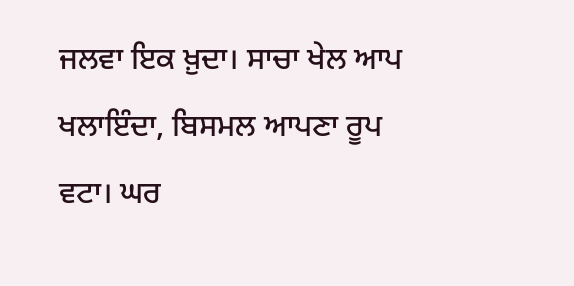ਜਲਵਾ ਇਕ ਖ਼ੁਦਾ। ਸਾਚਾ ਖੇਲ ਆਪ ਖਲਾਇੰਦਾ, ਬਿਸਮਲ ਆਪਣਾ ਰੂਪ ਵਟਾ। ਘਰ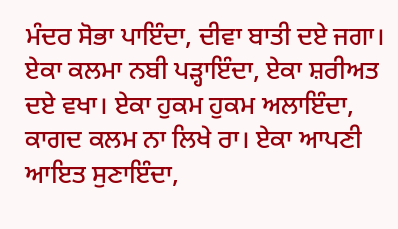ਮੰਦਰ ਸੋਭਾ ਪਾਇੰਦਾ, ਦੀਵਾ ਬਾਤੀ ਦਏ ਜਗਾ। ਏਕਾ ਕਲਮਾ ਨਬੀ ਪੜ੍ਹਾਇੰਦਾ, ਏਕਾ ਸ਼ਰੀਅਤ ਦਏ ਵਖਾ। ਏਕਾ ਹੁਕਮ ਹੁਕਮ ਅਲਾਇੰਦਾ, ਕਾਗਦ ਕਲਮ ਨਾ ਲਿਖੇ ਰਾ। ਏਕਾ ਆਪਣੀ ਆਇਤ ਸੁਣਾਇੰਦਾ,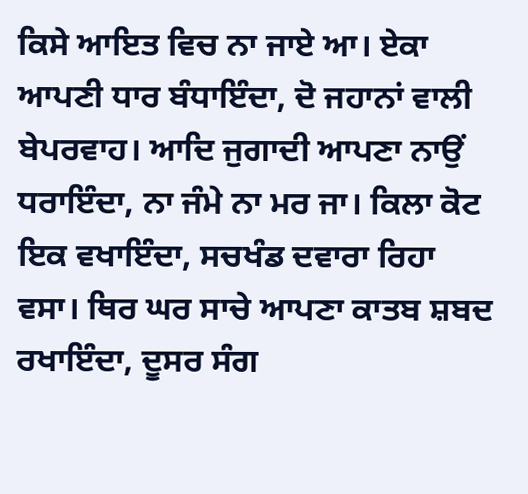ਕਿਸੇ ਆਇਤ ਵਿਚ ਨਾ ਜਾਏ ਆ। ਏਕਾ ਆਪਣੀ ਧਾਰ ਬੰਧਾਇੰਦਾ, ਦੋ ਜਹਾਨਾਂ ਵਾਲੀ ਬੇਪਰਵਾਹ। ਆਦਿ ਜੁਗਾਦੀ ਆਪਣਾ ਨਾਉਂ ਧਰਾਇੰਦਾ, ਨਾ ਜੰਮੇ ਨਾ ਮਰ ਜਾ। ਕਿਲਾ ਕੋਟ ਇਕ ਵਖਾਇੰਦਾ, ਸਚਖੰਡ ਦਵਾਰਾ ਰਿਹਾ ਵਸਾ। ਥਿਰ ਘਰ ਸਾਚੇ ਆਪਣਾ ਕਾਤਬ ਸ਼ਬਦ ਰਖਾਇੰਦਾ, ਦੂਸਰ ਸੰਗ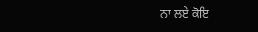ਨਾ ਲਏ ਕੋਇ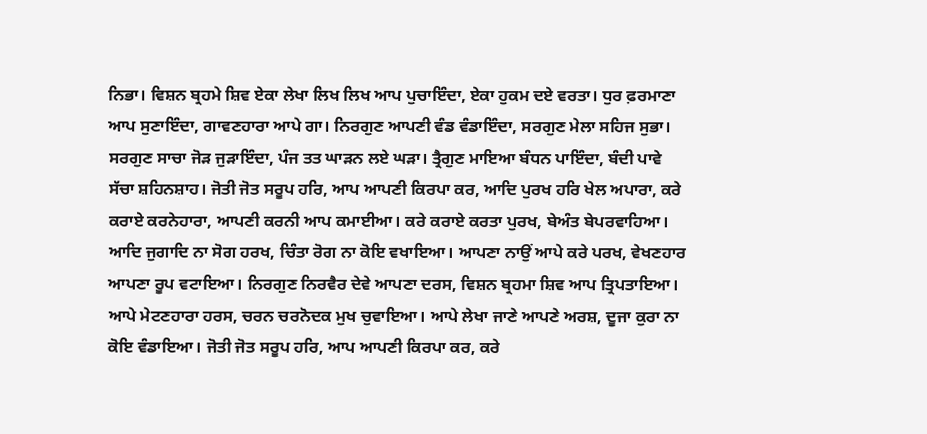ਨਿਭਾ। ਵਿਸ਼ਨ ਬ੍ਰਹਮੇ ਸ਼ਿਵ ਏਕਾ ਲੇਖਾ ਲਿਖ ਲਿਖ ਆਪ ਪੁਚਾਇੰਦਾ, ਏਕਾ ਹੁਕਮ ਦਏ ਵਰਤਾ। ਧੁਰ ਫ਼ਰਮਾਣਾ ਆਪ ਸੁਣਾਇੰਦਾ, ਗਾਵਣਹਾਰਾ ਆਪੇ ਗਾ। ਨਿਰਗੁਣ ਆਪਣੀ ਵੰਡ ਵੰਡਾਇੰਦਾ, ਸਰਗੁਣ ਮੇਲਾ ਸਹਿਜ ਸੁਭਾ। ਸਰਗੁਣ ਸਾਚਾ ਜੋੜ ਜੁੜਾਇੰਦਾ, ਪੰਜ ਤਤ ਘਾੜਨ ਲਏ ਘੜਾ। ਤ੍ਰੈਗੁਣ ਮਾਇਆ ਬੰਧਨ ਪਾਇੰਦਾ, ਬੰਦੀ ਪਾਵੇ ਸੱਚਾ ਸ਼ਹਿਨਸ਼ਾਹ। ਜੋਤੀ ਜੋਤ ਸਰੂਪ ਹਰਿ, ਆਪ ਆਪਣੀ ਕਿਰਪਾ ਕਰ, ਆਦਿ ਪੁਰਖ ਹਰਿ ਖੇਲ ਅਪਾਰਾ, ਕਰੇ ਕਰਾਏ ਕਰਨੇਹਾਰਾ, ਆਪਣੀ ਕਰਨੀ ਆਪ ਕਮਾਈਆ। ਕਰੇ ਕਰਾਏ ਕਰਤਾ ਪੁਰਖ, ਬੇਅੰਤ ਬੇਪਰਵਾਹਿਆ। ਆਦਿ ਜੁਗਾਦਿ ਨਾ ਸੋਗ ਹਰਖ, ਚਿੰਤਾ ਰੋਗ ਨਾ ਕੋਇ ਵਖਾਇਆ। ਆਪਣਾ ਨਾਉਂ ਆਪੇ ਕਰੇ ਪਰਖ, ਵੇਖਣਹਾਰ ਆਪਣਾ ਰੂਪ ਵਟਾਇਆ। ਨਿਰਗੁਣ ਨਿਰਵੈਰ ਦੇਵੇ ਆਪਣਾ ਦਰਸ, ਵਿਸ਼ਨ ਬ੍ਰਹਮਾ ਸ਼ਿਵ ਆਪ ਤ੍ਰਿਪਤਾਇਆ। ਆਪੇ ਮੇਟਣਹਾਰਾ ਹਰਸ, ਚਰਨ ਚਰਨੋਦਕ ਮੁਖ ਚੁਵਾਇਆ। ਆਪੇ ਲੇਖਾ ਜਾਣੇ ਆਪਣੇ ਅਰਸ਼, ਦੂਜਾ ਕੁਰਾ ਨਾ ਕੋਇ ਵੰਡਾਇਆ। ਜੋਤੀ ਜੋਤ ਸਰੂਪ ਹਰਿ, ਆਪ ਆਪਣੀ ਕਿਰਪਾ ਕਰ, ਕਰੇ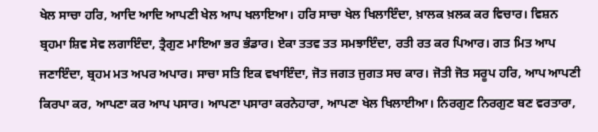ਖੇਲ ਸਾਚਾ ਹਰਿ, ਆਦਿ ਆਦਿ ਆਪਣੀ ਖੇਲ ਆਪ ਖਲਾਇਆ। ਹਰਿ ਸਾਚਾ ਖੇਲ ਖਿਲਾਇੰਦਾ, ਖ਼ਾਲਕ ਖ਼ਲਕ ਕਰ ਵਿਚਾਰ। ਵਿਸ਼ਨ ਬ੍ਰਹਮਾ ਸ਼ਿਵ ਸੇਵ ਲਗਾਇੰਦਾ, ਤ੍ਰੈਗੁਣ ਮਾਇਆ ਭਰ ਭੰਡਾਰ। ਏਕਾ ਤਤਵ ਤਤ ਸਮਝਾਇੰਦਾ, ਰਤੀ ਰਤ ਕਰ ਪਿਆਰ। ਗਤ ਮਿਤ ਆਪ ਜਣਾਇੰਦਾ, ਬ੍ਰਹਮ ਮਤ ਅਪਰ ਅਪਾਰ। ਸਾਚਾ ਸਤਿ ਇਕ ਵਖਾਇੰਦਾ, ਜੋਤ ਜਗਤ ਜੁਗਤ ਸਚ ਕਾਰ। ਜੋਤੀ ਜੋਤ ਸਰੂਪ ਹਰਿ, ਆਪ ਆਪਣੀ ਕਿਰਪਾ ਕਰ, ਆਪਣਾ ਕਰ ਆਪ ਪਸਾਰ। ਆਪਣਾ ਪਸਾਰਾ ਕਰਨੇਹਾਰਾ, ਆਪਣਾ ਖੇਲ ਖਿਲਾਈਆ। ਨਿਰਗੁਣ ਨਿਰਗੁਣ ਬਣ ਵਰਤਾਰਾ,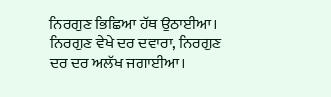ਨਿਰਗੁਣ ਭਿਛਿਆ ਹੱਥ ਉਠਾਈਆ। ਨਿਰਗੁਣ ਵੇਖੇ ਦਰ ਦਵਾਰਾ, ਨਿਰਗੁਣ ਦਰ ਦਰ ਅਲੱਖ ਜਗਾਈਆ।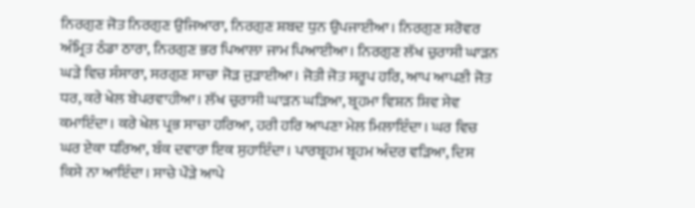ਨਿਰਗੁਣ ਜੋਤ ਨਿਰਗੁਣ ਉਜਿਆਰਾ, ਨਿਰਗੁਣ ਸ਼ਬਦ ਧੁਨ ਉਪਜਾਈਆ। ਨਿਰਗੁਣ ਸਰੋਵਰ ਅੰਮ੍ਰਿਤ ਠੰਡਾ ਠਾਰਾ, ਨਿਰਗੁਣ ਭਰ ਪਿਆਲਾ ਜਾਮ ਪਿਆਈਆ। ਨਿਰਗੁਣ ਲੱਖ ਚੁਰਾਸੀ ਘਾੜਨ ਘੜੇ ਵਿਚ ਸੰਸਾਰਾ, ਸਰਗੁਣ ਸਾਚਾ ਜੋੜ ਜੁੜਾਈਆ। ਜੋਤੀ ਜੋਤ ਸਰੂਪ ਹਰਿ, ਆਪ ਆਪਣੀ ਜੋਤ ਧਰ, ਕਰੇ ਖੇਲ ਬੇਪਰਵਾਹੀਆ। ਲੱਖ ਚੁਰਾਸੀ ਘਾੜਨ ਘੜਿਆ, ਬ੍ਰਹਮਾ ਵਿਸ਼ਨ ਸ਼ਿਵ ਸੇਵ ਕਮਾਇੰਦਾ। ਕਰੇ ਖੇਲ ਪ੍ਰਭ ਸਾਚਾ ਹਰਿਆ, ਹਰੀ ਹਰਿ ਆਪਣਾ ਮੇਲ ਮਿਲਾਇੰਦਾ। ਘਰ ਵਿਚ ਘਰ ਏਕਾ ਧਰਿਆ, ਬੰਕ ਦਵਾਰਾ ਇਕ ਸੁਹਾਇੰਦਾ। ਪਾਰਬ੍ਰਹਮ ਬ੍ਰਹਮ ਅੰਦਰ ਵੜਿਆ, ਦਿਸ ਕਿਸੇ ਨਾ ਆਇੰਦਾ। ਸਾਚੇ ਪੌੜੇ ਆਪੇ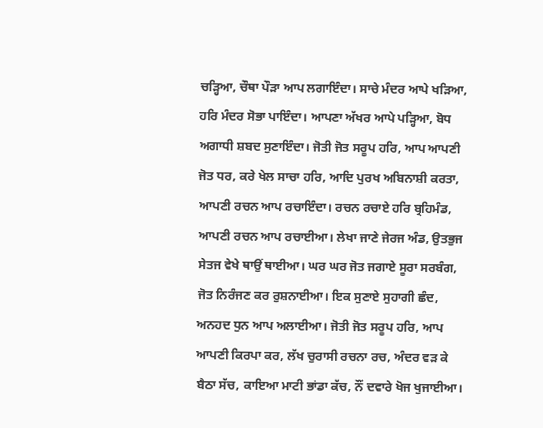ਚੜ੍ਹਿਆ, ਚੌਥਾ ਪੌੜਾ ਆਪ ਲਗਾਇੰਦਾ। ਸਾਚੇ ਮੰਦਰ ਆਪੇ ਖੜਿਆ, ਹਰਿ ਮੰਦਰ ਸੋਭਾ ਪਾਇੰਦਾ। ਆਪਣਾ ਅੱਖਰ ਆਪੇ ਪੜ੍ਹਿਆ, ਬੋਧ ਅਗਾਧੀ ਸ਼ਬਦ ਸੁਣਾਇੰਦਾ। ਜੋਤੀ ਜੋਤ ਸਰੂਪ ਹਰਿ, ਆਪ ਆਪਣੀ ਜੋਤ ਧਰ, ਕਰੇ ਖੇਲ ਸਾਚਾ ਹਰਿ, ਆਦਿ ਪੁਰਖ ਅਬਿਨਾਸ਼ੀ ਕਰਤਾ, ਆਪਣੀ ਰਚਨ ਆਪ ਰਚਾਇੰਦਾ। ਰਚਨ ਰਚਾਏ ਹਰਿ ਬ੍ਰਹਿਮੰਡ, ਆਪਣੀ ਰਚਨ ਆਪ ਰਚਾਈਆ। ਲੇਖਾ ਜਾਣੇ ਜੇਰਜ ਅੰਡ, ਉਤਭੁਜ ਸੇਤਜ ਵੇਖੇ ਥਾਉਂ ਥਾਈਆ। ਘਰ ਘਰ ਜੋਤ ਜਗਾਏ ਸੂਰਾ ਸਰਬੰਗ, ਜੋਤ ਨਿਰੰਜਣ ਕਰ ਰੁਸ਼ਨਾਈਆ। ਇਕ ਸੁਣਾਏ ਸੁਹਾਗੀ ਛੰਦ, ਅਨਹਦ ਧੁਨ ਆਪ ਅਲਾਈਆ। ਜੋਤੀ ਜੋਤ ਸਰੂਪ ਹਰਿ, ਆਪ ਆਪਣੀ ਕਿਰਪਾ ਕਰ, ਲੱਖ ਚੁਰਾਸੀ ਰਚਨਾ ਰਚ, ਅੰਦਰ ਵੜ ਕੇ ਬੈਠਾ ਸੱਚ, ਕਾਇਆ ਮਾਟੀ ਭਾਂਡਾ ਕੱਚ, ਨੌਂ ਦਵਾਰੇ ਖੋਜ ਖੁਜਾਈਆ।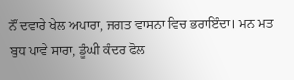ਨੌਂ ਦਵਾਰੇ ਖੇਲ ਅਪਾਰਾ, ਜਗਤ ਵਾਸਨਾ ਵਿਚ ਭਰਾਇੰਦਾ। ਮਨ ਮਤ ਬੁਧ ਪਾਵੇ ਸਾਰਾ, ਡੂੰਘੀ ਕੰਦਰ ਫੋਲ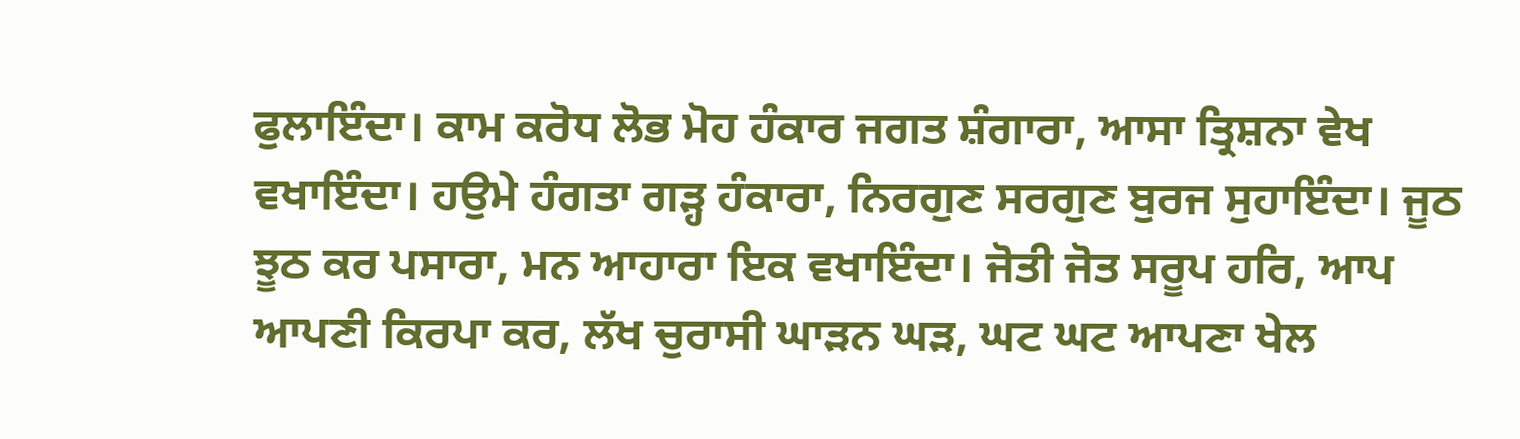ਫੁਲਾਇੰਦਾ। ਕਾਮ ਕਰੋਧ ਲੋਭ ਮੋਹ ਹੰਕਾਰ ਜਗਤ ਸ਼ੰਗਾਰਾ, ਆਸਾ ਤ੍ਰਿਸ਼ਨਾ ਵੇਖ ਵਖਾਇੰਦਾ। ਹਉਮੇ ਹੰਗਤਾ ਗੜ੍ਹ ਹੰਕਾਰਾ, ਨਿਰਗੁਣ ਸਰਗੁਣ ਬੁਰਜ ਸੁਹਾਇੰਦਾ। ਜੂਠ ਝੂਠ ਕਰ ਪਸਾਰਾ, ਮਨ ਆਹਾਰਾ ਇਕ ਵਖਾਇੰਦਾ। ਜੋਤੀ ਜੋਤ ਸਰੂਪ ਹਰਿ, ਆਪ ਆਪਣੀ ਕਿਰਪਾ ਕਰ, ਲੱਖ ਚੁਰਾਸੀ ਘਾੜਨ ਘੜ, ਘਟ ਘਟ ਆਪਣਾ ਖੇਲ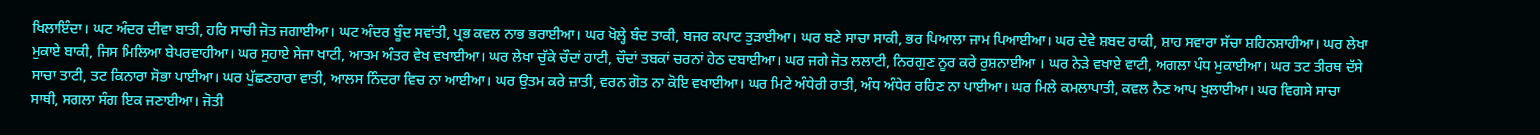ਖਿਲਾਇੰਦਾ। ਘਟ ਅੰਦਰ ਦੀਵਾ ਬਾਤੀ, ਹਰਿ ਸਾਚੀ ਜੋਤ ਜਗਾਈਆ। ਘਟ ਅੰਦਰ ਬੂੰਦ ਸਵਾਂਤੀ, ਪ੍ਰਭ ਕਵਲ ਨਾਭ ਭਰਾਈਆ। ਘਰ ਖੋਲ੍ਹੇ ਬੰਦ ਤਾਕੀ, ਬਜਰ ਕਪਾਟ ਤੁੜਾਈਆ। ਘਰ ਬਣੇ ਸਾਚਾ ਸਾਕੀ, ਭਰ ਪਿਆਲਾ ਜਾਮ ਪਿਆਈਆ। ਘਰ ਦੇਵੇ ਸ਼ਬਦ ਰਾਕੀ, ਸ਼ਾਹ ਸਵਾਰਾ ਸੱਚਾ ਸ਼ਹਿਨਸ਼ਾਹੀਆ। ਘਰ ਲੇਖਾ ਮੁਕਾਏ ਬਾਕੀ, ਜਿਸ ਮਿਲਿਆ ਬੇਪਰਵਾਹੀਆ। ਘਰ ਸੁਹਾਏ ਸੇਜਾ ਖਾਟੀ, ਆਤਮ ਅੰਤਰ ਵੇਖ ਵਖਾਈਆ। ਘਰ ਲੇਖਾ ਚੁੱਕੇ ਚੌਦਾਂ ਹਾਟੀ, ਚੌਦਾਂ ਤਬਕਾਂ ਚਰਨਾਂ ਹੇਠ ਦਬਾਈਆ। ਘਰ ਜਗੇ ਜੋਤ ਲਲਾਟੀ, ਨਿਰਗੁਣ ਨੂਰ ਕਰੇ ਰੁਸ਼ਨਾਈਆ । ਘਰ ਨੇੜੇ ਵਖਾਏ ਵਾਟੀ, ਅਗਲਾ ਪੰਧ ਮੁਕਾਈਆ। ਘਰ ਤਟ ਤੀਰਥ ਦੱਸੇ ਸਾਚਾ ਤਾਟੀ, ਤਟ ਕਿਨਾਰਾ ਸੋਭਾ ਪਾਈਆ। ਘਰ ਪੁੱਛਣਹਾਰਾ ਵਾਤੀ, ਆਲਸ ਨਿੰਦਰਾ ਵਿਚ ਨਾ ਆਈਆ। ਘਰ ਉਤਮ ਕਰੇ ਜ਼ਾਤੀ, ਵਰਨ ਗੋਤ ਨਾ ਕੋਇ ਵਖਾਈਆ। ਘਰ ਮਿਟੇ ਅੰਧੇਰੀ ਰਾਤੀ, ਅੰਧ ਅੰਧੇਰ ਰਹਿਣ ਨਾ ਪਾਈਆ। ਘਰ ਮਿਲੇ ਕਮਲਾਪਾਤੀ, ਕਵਲ ਨੈਣ ਆਪ ਖੁਲਾਈਆ। ਘਰ ਵਿਗਸੇ ਸਾਚਾ ਸਾਥੀ, ਸਗਲਾ ਸੰਗ ਇਕ ਜਣਾਈਆ। ਜੋਤੀ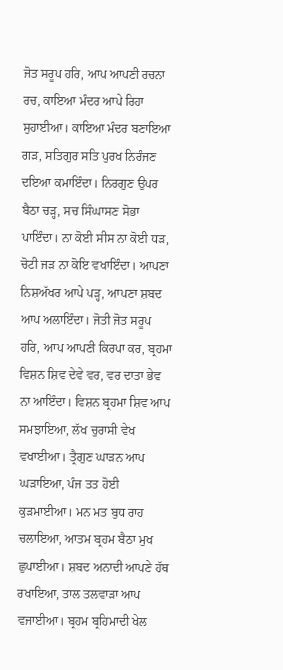ਜੋਤ ਸਰੂਪ ਹਰਿ, ਆਪ ਆਪਣੀ ਰਚਨਾ ਰਚ, ਕਾਇਆ ਮੰਦਰ ਆਪੇ ਰਿਹਾ ਸੁਹਾਈਆ। ਕਾਇਆ ਮੰਦਰ ਬਣਾਇਆ ਗੜ, ਸਤਿਗੁਰ ਸਤਿ ਪੁਰਖ ਨਿਰੰਜਣ ਦਇਆ ਕਮਾਇੰਦਾ। ਨਿਰਗੁਣ ਉਪਰ ਬੈਠਾ ਚੜ੍ਹ, ਸਚ ਸਿੰਘਾਸਣ ਸੋਭਾ ਪਾਇੰਦਾ। ਨਾ ਕੋਈ ਸੀਸ ਨਾ ਕੋਈ ਧੜ, ਚੋਟੀ ਜੜ ਨਾ ਕੋਇ ਵਖਾਇੰਦਾ। ਆਪਣਾ ਨਿਸ਼ਅੱਖਰ ਆਪੇ ਪੜ੍ਹ, ਆਪਣਾ ਸ਼ਬਦ ਆਪ ਅਲਾਇੰਦਾ। ਜੋਤੀ ਜੋਤ ਸਰੂਪ ਹਰਿ, ਆਪ ਆਪਣੀ ਕਿਰਪਾ ਕਰ, ਬ੍ਰਹਮਾ ਵਿਸ਼ਨ ਸ਼ਿਵ ਦੇਵੇ ਵਰ, ਵਰ ਦਾਤਾ ਭੇਵ ਨਾ ਆਇੰਦਾ। ਵਿਸ਼ਨ ਬ੍ਰਹਮਾ ਸ਼ਿਵ ਆਪ ਸਮਝਾਇਆ, ਲੱਖ ਚੁਰਾਸੀ ਵੇਖ ਵਖਾਈਆ। ਤ੍ਰੈਗੁਣ ਘਾੜਨ ਆਪ ਘੜਾਇਆ, ਪੰਜ ਤਤ ਹੋਈ ਕੁੜਮਾਈਆ। ਮਨ ਮਤ ਬੁਧ ਰਾਹ ਚਲਾਇਆ, ਆਤਮ ਬ੍ਰਹਮ ਬੈਠਾ ਮੁਖ ਛੁਪਾਈਆ। ਸ਼ਬਦ ਅਨਾਦੀ ਆਪਣੇ ਹੱਥ ਰਖਾਇਆ, ਤਾਲ ਤਲਵਾੜਾ ਆਪ ਵਜਾਈਆ। ਬ੍ਰਹਮ ਬ੍ਰਹਿਮਾਦੀ ਖੇਲ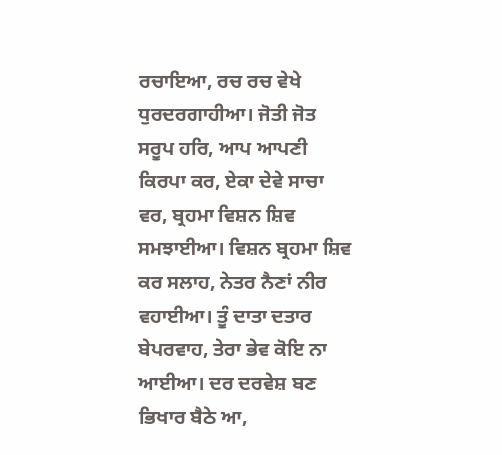ਰਚਾਇਆ, ਰਚ ਰਚ ਵੇਖੇ ਧੁਰਦਰਗਾਹੀਆ। ਜੋਤੀ ਜੋਤ ਸਰੂਪ ਹਰਿ, ਆਪ ਆਪਣੀ ਕਿਰਪਾ ਕਰ, ਏਕਾ ਦੇਵੇ ਸਾਚਾ ਵਰ, ਬ੍ਰਹਮਾ ਵਿਸ਼ਨ ਸ਼ਿਵ ਸਮਝਾਈਆ। ਵਿਸ਼ਨ ਬ੍ਰਹਮਾ ਸ਼ਿਵ ਕਰ ਸਲਾਹ, ਨੇਤਰ ਨੈਣਾਂ ਨੀਰ ਵਹਾਈਆ। ਤੂੰ ਦਾਤਾ ਦਤਾਰ ਬੇਪਰਵਾਹ, ਤੇਰਾ ਭੇਵ ਕੋਇ ਨਾ ਆਈਆ। ਦਰ ਦਰਵੇਸ਼ ਬਣ ਭਿਖਾਰ ਬੈਠੇ ਆ,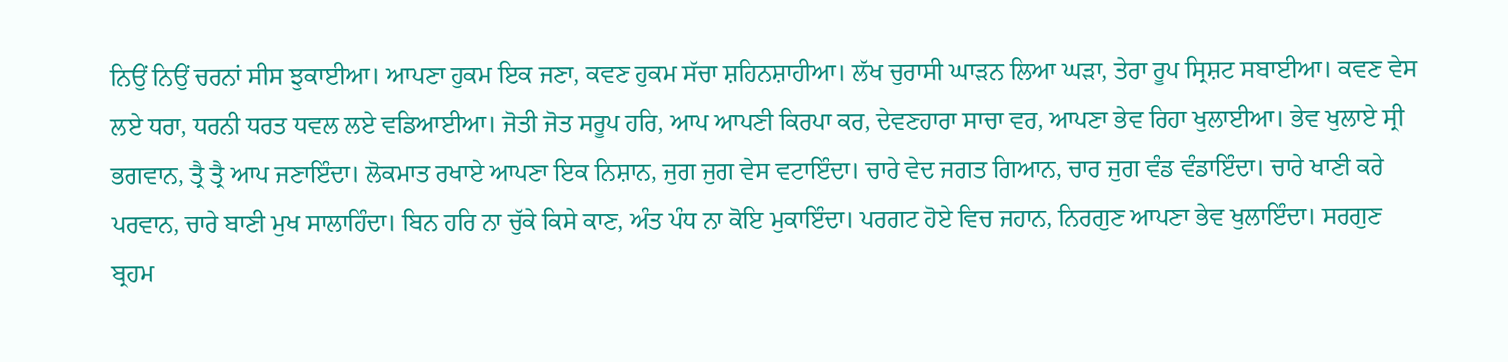ਨਿਉਂ ਨਿਉਂ ਚਰਨਾਂ ਸੀਸ ਝੁਕਾਈਆ। ਆਪਣਾ ਹੁਕਮ ਇਕ ਜਣਾ, ਕਵਣ ਹੁਕਮ ਸੱਚਾ ਸ਼ਹਿਨਸ਼ਾਹੀਆ। ਲੱਖ ਚੁਰਾਸੀ ਘਾੜਨ ਲਿਆ ਘੜਾ, ਤੇਰਾ ਰੂਪ ਸ੍ਰਿਸ਼ਟ ਸਬਾਈਆ। ਕਵਣ ਵੇਸ ਲਏ ਧਰਾ, ਧਰਨੀ ਧਰਤ ਧਵਲ ਲਏ ਵਡਿਆਈਆ। ਜੋਤੀ ਜੋਤ ਸਰੂਪ ਹਰਿ, ਆਪ ਆਪਣੀ ਕਿਰਪਾ ਕਰ, ਦੇਵਣਹਾਰਾ ਸਾਚਾ ਵਰ, ਆਪਣਾ ਭੇਵ ਰਿਹਾ ਖੁਲਾਈਆ। ਭੇਵ ਖੁਲਾਏ ਸ੍ਰੀ ਭਗਵਾਨ, ਤ੍ਰੈ ਤ੍ਰੈ ਆਪ ਜਣਾਇੰਦਾ। ਲੋਕਮਾਤ ਰਖਾਏ ਆਪਣਾ ਇਕ ਨਿਸ਼ਾਨ, ਜੁਗ ਜੁਗ ਵੇਸ ਵਟਾਇੰਦਾ। ਚਾਰੇ ਵੇਦ ਜਗਤ ਗਿਆਨ, ਚਾਰ ਜੁਗ ਵੰਡ ਵੰਡਾਇੰਦਾ। ਚਾਰੇ ਖਾਣੀ ਕਰੇ ਪਰਵਾਨ, ਚਾਰੇ ਬਾਣੀ ਮੁਖ ਸਾਲਾਹਿੰਦਾ। ਬਿਨ ਹਰਿ ਨਾ ਚੁੱਕੇ ਕਿਸੇ ਕਾਣ, ਅੰਤ ਪੰਧ ਨਾ ਕੋਇ ਮੁਕਾਇੰਦਾ। ਪਰਗਟ ਹੋਏ ਵਿਚ ਜਹਾਨ, ਨਿਰਗੁਣ ਆਪਣਾ ਭੇਵ ਖੁਲਾਇੰਦਾ। ਸਰਗੁਣ ਬ੍ਰਹਮ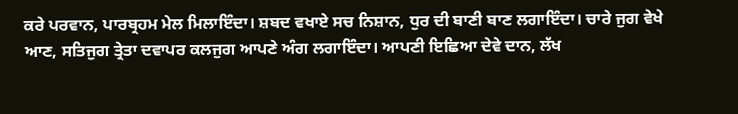ਕਰੇ ਪਰਵਾਨ, ਪਾਰਬ੍ਰਹਮ ਮੇਲ ਮਿਲਾਇੰਦਾ। ਸ਼ਬਦ ਵਖਾਏ ਸਚ ਨਿਸ਼ਾਨ, ਧੁਰ ਦੀ ਬਾਣੀ ਬਾਣ ਲਗਾਇੰਦਾ। ਚਾਰੇ ਜੁਗ ਵੇਖੇ ਆਣ, ਸਤਿਜੁਗ ਤ੍ਰੇਤਾ ਦਵਾਪਰ ਕਲਜੁਗ ਆਪਣੇ ਅੰਗ ਲਗਾਇੰਦਾ। ਆਪਣੀ ਇਛਿਆ ਦੇਵੇ ਦਾਨ, ਲੱਖ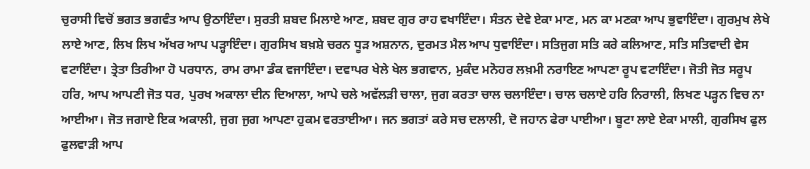ਚੁਰਾਸੀ ਵਿਚੋਂ ਭਗਤ ਭਗਵੰਤ ਆਪ ਉਠਾਇੰਦਾ। ਸੁਰਤੀ ਸ਼ਬਦ ਮਿਲਾਏ ਆਣ, ਸ਼ਬਦ ਗੁਰ ਰਾਹ ਵਖਾਇੰਦਾ। ਸੰਤਨ ਦੇਵੇ ਏਕਾ ਮਾਣ, ਮਨ ਕਾ ਮਣਕਾ ਆਪ ਭੁਵਾਇੰਦਾ। ਗੁਰਮੁਖ ਲੇਖੇ ਲਾਏ ਆਣ, ਲਿਖ ਲਿਖ ਅੱਖਰ ਆਪ ਪੜ੍ਹਾਇੰਦਾ। ਗੁਰਸਿਖ ਬਖ਼ਸ਼ੇ ਚਰਨ ਧੂੜ ਅਸ਼ਨਾਨ, ਦੁਰਮਤ ਮੈਲ ਆਪ ਧੁਵਾਇੰਦਾ। ਸਤਿਜੁਗ ਸਤਿ ਕਰੇ ਕਲਿਆਣ, ਸਤਿ ਸਤਿਵਾਦੀ ਵੇਸ ਵਟਾਇੰਦਾ। ਤ੍ਰੇਤਾ ਤਿਰੀਆ ਹੋ ਪਰਧਾਨ, ਰਾਮ ਰਾਮਾ ਡੰਕ ਵਜਾਇੰਦਾ। ਦਵਾਪਰ ਖੇਲੇ ਖੇਲ ਭਗਵਾਨ, ਮੁਕੰਦ ਮਨੋਹਰ ਲਖ਼ਮੀ ਨਰਾਇਣ ਆਪਣਾ ਰੂਪ ਵਟਾਇੰਦਾ। ਜੋਤੀ ਜੋਤ ਸਰੂਪ ਹਰਿ, ਆਪ ਆਪਣੀ ਜੋਤ ਧਰ, ਪੁਰਖ ਅਕਾਲਾ ਦੀਨ ਦਿਆਲਾ, ਆਪੇ ਚਲੇ ਅਵੱਲੜੀ ਚਾਲਾ, ਜੁਗ ਕਰਤਾ ਚਾਲ ਚਲਾਇੰਦਾ। ਚਾਲ ਚਲਾਏ ਹਰਿ ਨਿਰਾਲੀ, ਲਿਖਣ ਪੜ੍ਹਨ ਵਿਚ ਨਾ ਆਈਆ। ਜੋਤ ਜਗਾਏ ਇਕ ਅਕਾਲੀ, ਜੁਗ ਜੁਗ ਆਪਣਾ ਹੁਕਮ ਵਰਤਾਈਆ। ਜਨ ਭਗਤਾਂ ਕਰੇ ਸਚ ਦਲਾਲੀ, ਦੋ ਜਹਾਨ ਫੇਰਾ ਪਾਈਆ। ਬੂਟਾ ਲਾਏ ਏਕਾ ਮਾਲੀ, ਗੁਰਸਿਖ ਫੁਲ ਫੁਲਵਾੜੀ ਆਪ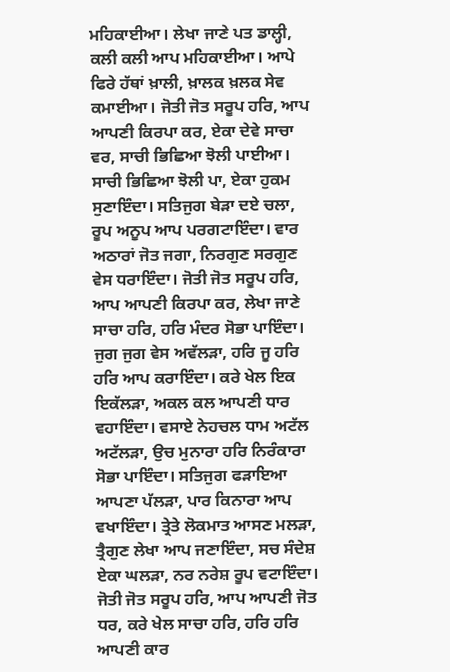ਮਹਿਕਾਈਆ। ਲੇਖਾ ਜਾਣੇ ਪਤ ਡਾਲ੍ਹੀ, ਕਲੀ ਕਲੀ ਆਪ ਮਹਿਕਾਈਆ। ਆਪੇ ਫਿਰੇ ਹੱਥਾਂ ਖ਼ਾਲੀ, ਖ਼ਾਲਕ ਖ਼ਲਕ ਸੇਵ ਕਮਾਈਆ। ਜੋਤੀ ਜੋਤ ਸਰੂਪ ਹਰਿ, ਆਪ ਆਪਣੀ ਕਿਰਪਾ ਕਰ, ਏਕਾ ਦੇਵੇ ਸਾਚਾ ਵਰ, ਸਾਚੀ ਭਿਛਿਆ ਝੋਲੀ ਪਾਈਆ। ਸਾਚੀ ਭਿਛਿਆ ਝੋਲੀ ਪਾ, ਏਕਾ ਹੁਕਮ ਸੁਣਾਇੰਦਾ। ਸਤਿਜੁਗ ਬੇੜਾ ਦਏ ਚਲਾ, ਰੂਪ ਅਨੂਪ ਆਪ ਪਰਗਟਾਇੰਦਾ। ਵਾਰ ਅਠਾਰਾਂ ਜੋਤ ਜਗਾ, ਨਿਰਗੁਣ ਸਰਗੁਣ ਵੇਸ ਧਰਾਇੰਦਾ। ਜੋਤੀ ਜੋਤ ਸਰੂਪ ਹਰਿ, ਆਪ ਆਪਣੀ ਕਿਰਪਾ ਕਰ, ਲੇਖਾ ਜਾਣੇ ਸਾਚਾ ਹਰਿ, ਹਰਿ ਮੰਦਰ ਸੋਭਾ ਪਾਇੰਦਾ। ਜੁਗ ਜੁਗ ਵੇਸ ਅਵੱਲੜਾ, ਹਰਿ ਜੂ ਹਰਿ ਹਰਿ ਆਪ ਕਰਾਇੰਦਾ। ਕਰੇ ਖੇਲ ਇਕ ਇਕੱਲੜਾ, ਅਕਲ ਕਲ ਆਪਣੀ ਧਾਰ ਵਹਾਇੰਦਾ। ਵਸਾਏ ਨੇਹਚਲ ਧਾਮ ਅਟੱਲ ਅਟੱਲੜਾ, ਉਚ ਮੁਨਾਰਾ ਹਰਿ ਨਿਰੰਕਾਰਾ ਸੋਭਾ ਪਾਇੰਦਾ। ਸਤਿਜੁਗ ਫੜਾਇਆ ਆਪਣਾ ਪੱਲੜਾ, ਪਾਰ ਕਿਨਾਰਾ ਆਪ ਵਖਾਇੰਦਾ। ਤ੍ਰੇਤੇ ਲੋਕਮਾਤ ਆਸਣ ਮਲੜਾ, ਤ੍ਰੈਗੁਣ ਲੇਖਾ ਆਪ ਜਣਾਇੰਦਾ, ਸਚ ਸੰਦੇਸ਼ ਏਕਾ ਘਲੜਾ, ਨਰ ਨਰੇਸ਼ ਰੂਪ ਵਟਾਇੰਦਾ। ਜੋਤੀ ਜੋਤ ਸਰੂਪ ਹਰਿ, ਆਪ ਆਪਣੀ ਜੋਤ ਧਰ, ਕਰੇ ਖੇਲ ਸਾਚਾ ਹਰਿ, ਹਰਿ ਹਰਿ ਆਪਣੀ ਕਾਰ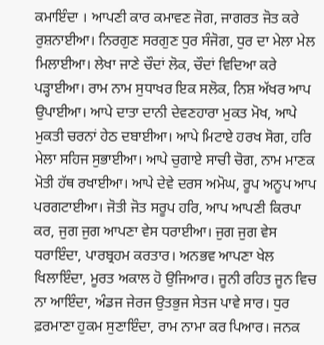ਕਮਾਇੰਦਾ । ਆਪਣੀ ਕਾਰ ਕਮਾਵਣ ਜੋਗ, ਜਾਗਰਤ ਜੋਤ ਕਰੇ ਰੁਸ਼ਨਾਈਆ। ਨਿਰਗੁਣ ਸਰਗੁਣ ਧੁਰ ਸੰਜੋਗ, ਧੁਰ ਦਾ ਮੇਲਾ ਮੇਲ ਮਿਲਾਈਆ। ਲੇਖਾ ਜਾਣੇ ਚੌਦਾਂ ਲੋਕ, ਚੌਦਾਂ ਵਿਦਿਆ ਕਰੇ ਪੜ੍ਹਾਈਆ। ਰਾਮ ਨਾਮ ਸੁਧਾਖਰ ਇਕ ਸਲੋਕ, ਨਿਸ਼ ਅੱਖਰ ਆਪ ਉਪਾਈਆ। ਆਪੇ ਦਾਤਾ ਦਾਨੀ ਦੇਵਣਹਾਰਾ ਮੁਕਤ ਮੋਖ, ਆਪੇ ਮੁਕਤੀ ਚਰਨਾਂ ਹੇਠ ਦਬਾਈਆ। ਆਪੇ ਮਿਟਾਏ ਹਰਖ ਸੋਗ, ਹਰਿ ਮੇਲਾ ਸਹਿਜ ਸੁਭਾਈਆ। ਆਪੇ ਚੁਗਾਏ ਸਾਚੀ ਚੋਗ, ਨਾਮ ਮਾਣਕ ਮੋਤੀ ਹੱਥ ਰਖਾਈਆ। ਆਪੇ ਦੇਵੇ ਦਰਸ ਅਮੋਘ, ਰੂਪ ਅਨੂਪ ਆਪ ਪਰਗਟਾਈਆ। ਜੋਤੀ ਜੋਤ ਸਰੂਪ ਹਰਿ, ਆਪ ਆਪਣੀ ਕਿਰਪਾ ਕਰ, ਜੁਗ ਜੁਗ ਆਪਣਾ ਵੇਸ ਧਰਾਈਆ। ਜੁਗ ਜੁਗ ਵੇਸ ਧਰਾਇੰਦਾ, ਪਾਰਬ੍ਰਹਮ ਕਰਤਾਰ। ਅਨਭਵ ਆਪਣਾ ਖੇਲ ਖਿਲਾਇੰਦਾ, ਮੂਰਤ ਅਕਾਲ ਹੋ ਉਜਿਆਰ। ਜੂਨੀ ਰਹਿਤ ਜੂਨ ਵਿਚ ਨਾ ਆਇੰਦਾ, ਅੰਡਜ ਜੇਰਜ ਉਤਭੁਜ ਸੇਤਜ ਪਾਵੇ ਸਾਰ। ਧੁਰ ਫ਼ਰਮਾਣਾ ਹੁਕਮ ਸੁਣਾਇੰਦਾ, ਰਾਮ ਨਾਮਾ ਕਰ ਪਿਆਰ। ਜਨਕ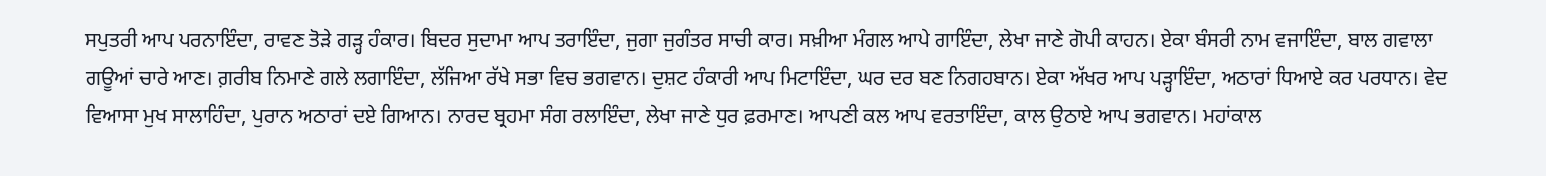ਸਪੁਤਰੀ ਆਪ ਪਰਨਾਇੰਦਾ, ਰਾਵਣ ਤੋੜੇ ਗੜ੍ਹ ਹੰਕਾਰ। ਬਿਦਰ ਸੁਦਾਮਾ ਆਪ ਤਰਾਇੰਦਾ, ਜੁਗਾ ਜੁਗੰਤਰ ਸਾਚੀ ਕਾਰ। ਸਖ਼ੀਆ ਮੰਗਲ ਆਪੇ ਗਾਇੰਦਾ, ਲੇਖਾ ਜਾਣੇ ਗੋਪੀ ਕਾਹਨ। ਏਕਾ ਬੰਸਰੀ ਨਾਮ ਵਜਾਇੰਦਾ, ਬਾਲ ਗਵਾਲਾ ਗਊਆਂ ਚਾਰੇ ਆਣ। ਗ਼ਰੀਬ ਨਿਮਾਣੇ ਗਲੇ ਲਗਾਇੰਦਾ, ਲੱਜਿਆ ਰੱਖੇ ਸਭਾ ਵਿਚ ਭਗਵਾਨ। ਦੁਸ਼ਟ ਹੰਕਾਰੀ ਆਪ ਮਿਟਾਇੰਦਾ, ਘਰ ਦਰ ਬਣ ਨਿਗਹਬਾਨ। ਏਕਾ ਅੱਖਰ ਆਪ ਪੜ੍ਹਾਇੰਦਾ, ਅਠਾਰਾਂ ਧਿਆਏ ਕਰ ਪਰਧਾਨ। ਵੇਦ ਵਿਆਸਾ ਮੁਖ ਸਾਲਾਹਿੰਦਾ, ਪੁਰਾਨ ਅਠਾਰਾਂ ਦਏ ਗਿਆਨ। ਨਾਰਦ ਬ੍ਰਹਮਾ ਸੰਗ ਰਲਾਇੰਦਾ, ਲੇਖਾ ਜਾਣੇ ਧੁਰ ਫ਼ਰਮਾਣ। ਆਪਣੀ ਕਲ ਆਪ ਵਰਤਾਇੰਦਾ, ਕਾਲ ਉਠਾਏ ਆਪ ਭਗਵਾਨ। ਮਹਾਂਕਾਲ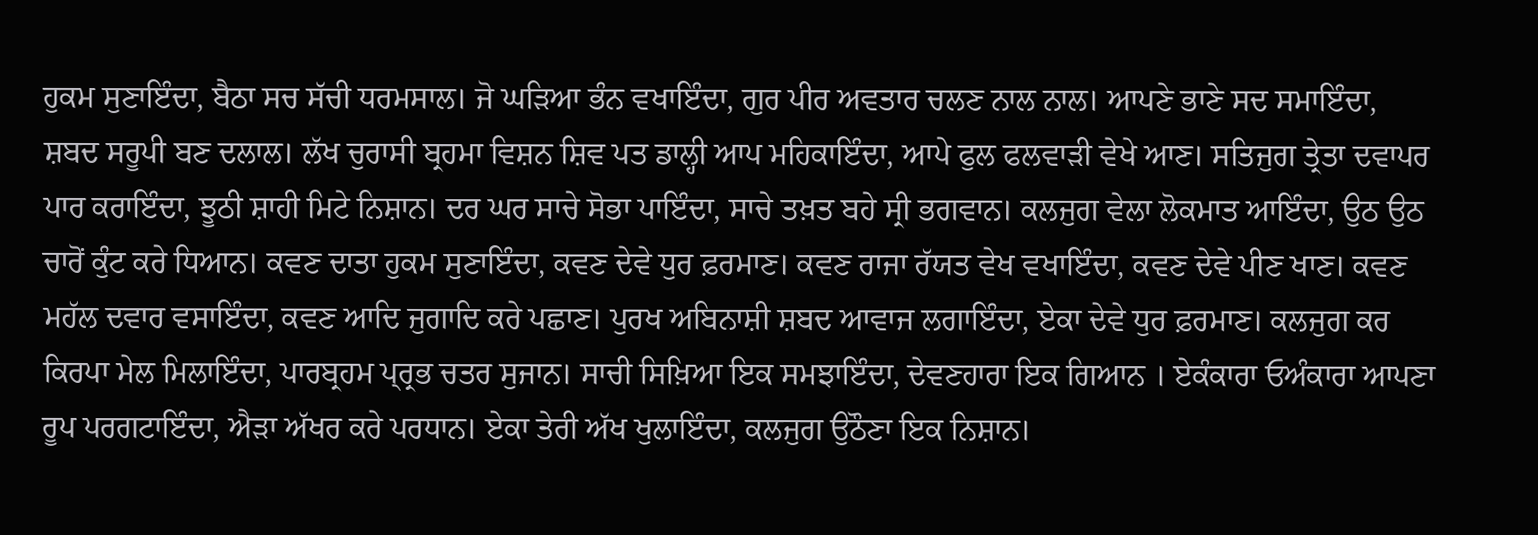ਹੁਕਮ ਸੁਣਾਇੰਦਾ, ਬੈਠਾ ਸਚ ਸੱਚੀ ਧਰਮਸਾਲ। ਜੋ ਘੜਿਆ ਭੰਨ ਵਖਾਇੰਦਾ, ਗੁਰ ਪੀਰ ਅਵਤਾਰ ਚਲਣ ਨਾਲ ਨਾਲ। ਆਪਣੇ ਭਾਣੇ ਸਦ ਸਮਾਇੰਦਾ, ਸ਼ਬਦ ਸਰੂਪੀ ਬਣ ਦਲਾਲ। ਲੱਖ ਚੁਰਾਸੀ ਬ੍ਰਹਮਾ ਵਿਸ਼ਨ ਸ਼ਿਵ ਪਤ ਡਾਲ੍ਹੀ ਆਪ ਮਹਿਕਾਇੰਦਾ, ਆਪੇ ਫੁਲ ਫਲਵਾੜੀ ਵੇਖੇ ਆਣ। ਸਤਿਜੁਗ ਤ੍ਰੇਤਾ ਦਵਾਪਰ ਪਾਰ ਕਰਾਇੰਦਾ, ਝੂਠੀ ਸ਼ਾਹੀ ਮਿਟੇ ਨਿਸ਼ਾਨ। ਦਰ ਘਰ ਸਾਚੇ ਸੋਭਾ ਪਾਇੰਦਾ, ਸਾਚੇ ਤਖ਼ਤ ਬਹੇ ਸ੍ਰੀ ਭਗਵਾਨ। ਕਲਜੁਗ ਵੇਲਾ ਲੋਕਮਾਤ ਆਇੰਦਾ, ਉਠ ਉਠ ਚਾਰੋਂ ਕੁੰਟ ਕਰੇ ਧਿਆਨ। ਕਵਣ ਦਾਤਾ ਹੁਕਮ ਸੁਣਾਇੰਦਾ, ਕਵਣ ਦੇਵੇ ਧੁਰ ਫ਼ਰਮਾਣ। ਕਵਣ ਰਾਜਾ ਰੱਯਤ ਵੇਖ ਵਖਾਇੰਦਾ, ਕਵਣ ਦੇਵੇ ਪੀਣ ਖਾਣ। ਕਵਣ ਮਹੱਲ ਦਵਾਰ ਵਸਾਇੰਦਾ, ਕਵਣ ਆਦਿ ਜੁਗਾਦਿ ਕਰੇ ਪਛਾਣ। ਪੁਰਖ ਅਬਿਨਾਸ਼ੀ ਸ਼ਬਦ ਆਵਾਜ ਲਗਾਇੰਦਾ, ਏਕਾ ਦੇਵੇ ਧੁਰ ਫ਼ਰਮਾਣ। ਕਲਜੁਗ ਕਰ ਕਿਰਪਾ ਮੇਲ ਮਿਲਾਇੰਦਾ, ਪਾਰਬ੍ਰਹਮ ਪ੍ਰ੍ਰਭ ਚਤਰ ਸੁਜਾਨ। ਸਾਚੀ ਸਿਖ਼ਿਆ ਇਕ ਸਮਝਾਇੰਦਾ, ਦੇਵਣਹਾਰਾ ਇਕ ਗਿਆਨ । ਏਕੰਕਾਰਾ ਓਅੰਕਾਰਾ ਆਪਣਾ ਰੂਪ ਪਰਗਟਾਇੰਦਾ, ਐੜਾ ਅੱਖਰ ਕਰੇ ਪਰਧਾਨ। ਏਕਾ ਤੇਰੀ ਅੱਖ ਖੁਲਾਇੰਦਾ, ਕਲਜੁਗ ਉਠੌਣਾ ਇਕ ਨਿਸ਼ਾਨ।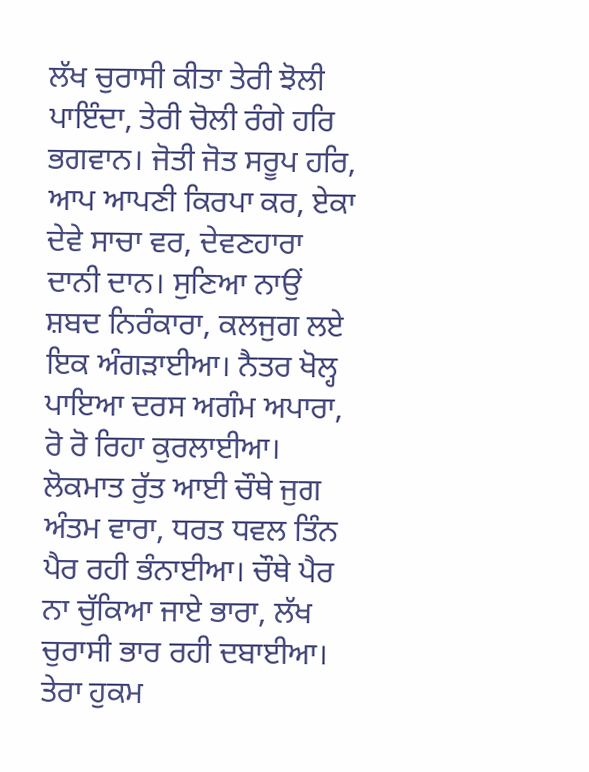ਲੱਖ ਚੁਰਾਸੀ ਕੀਤਾ ਤੇਰੀ ਝੋਲੀ ਪਾਇੰਦਾ, ਤੇਰੀ ਚੋਲੀ ਰੰਗੇ ਹਰਿ ਭਗਵਾਨ। ਜੋਤੀ ਜੋਤ ਸਰੂਪ ਹਰਿ, ਆਪ ਆਪਣੀ ਕਿਰਪਾ ਕਰ, ਏਕਾ ਦੇਵੇ ਸਾਚਾ ਵਰ, ਦੇਵਣਹਾਰਾ ਦਾਨੀ ਦਾਨ। ਸੁਣਿਆ ਨਾਉਂ ਸ਼ਬਦ ਨਿਰੰਕਾਰਾ, ਕਲਜੁਗ ਲਏ ਇਕ ਅੰਗੜਾਈਆ। ਨੈਤਰ ਖੋਲ੍ਹ ਪਾਇਆ ਦਰਸ ਅਗੰਮ ਅਪਾਰਾ, ਰੋ ਰੋ ਰਿਹਾ ਕੁਰਲਾਈਆ। ਲੋਕਮਾਤ ਰੁੱਤ ਆਈ ਚੌਥੇ ਜੁਗ ਅੰਤਮ ਵਾਰਾ, ਧਰਤ ਧਵਲ ਤਿੰਨ ਪੈਰ ਰਹੀ ਭੰਨਾਈਆ। ਚੌਥੇ ਪੈਰ ਨਾ ਚੁੱਕਿਆ ਜਾਏ ਭਾਰਾ, ਲੱਖ ਚੁਰਾਸੀ ਭਾਰ ਰਹੀ ਦਬਾਈਆ। ਤੇਰਾ ਹੁਕਮ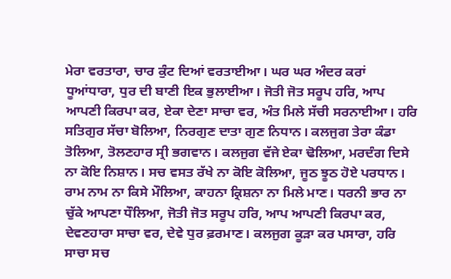ਮੇਰਾ ਵਰਤਾਰਾ, ਚਾਰ ਕੁੰਟ ਦਿਆਂ ਵਰਤਾਈਆ। ਘਰ ਘਰ ਅੰਦਰ ਕਰਾਂ ਧੂਆਂਧਾਰਾ, ਧੁਰ ਦੀ ਬਾਣੀ ਇਕ ਭੁਲਾਈਆ। ਜੋਤੀ ਜੋਤ ਸਰੂਪ ਹਰਿ, ਆਪ ਆਪਣੀ ਕਿਰਪਾ ਕਰ, ਏਕਾ ਦੇਣਾ ਸਾਚਾ ਵਰ, ਅੰਤ ਮਿਲੇ ਸੱਚੀ ਸਰਨਾਈਆ। ਹਰਿ ਸਤਿਗੁਰ ਸੱਚਾ ਬੋਲਿਆ, ਨਿਰਗੁਣ ਦਾਤਾ ਗੁਣ ਨਿਧਾਨ। ਕਲਜੁਗ ਤੇਰਾ ਕੰਡਾ ਤੋਲਿਆ, ਤੋਲਣਹਾਰ ਸ੍ਰੀ ਭਗਵਾਨ। ਕਲਜੁਗ ਵੱਜੇ ਏਕਾ ਢੋਲਿਆ, ਮਰਦੰਗ ਦਿਸੇ ਨਾ ਕੋਇ ਨਿਸ਼ਾਨ। ਸਚ ਵਸਤ ਰੱਖੇ ਨਾ ਕੋਇ ਕੋਲਿਆ, ਜੂਠ ਝੂਠ ਹੋਏ ਪਰਧਾਨ। ਰਾਮ ਨਾਮ ਨਾ ਕਿਸੇ ਮੌਲਿਆ, ਕਾਹਨਾ ਕ੍ਰਿਸ਼ਨਾ ਨਾ ਮਿਲੇ ਮਾਣ। ਧਰਨੀ ਭਾਰ ਨਾ ਚੁੱਕੇ ਆਪਣਾ ਧੌਲਿਆ, ਜੋਤੀ ਜੋਤ ਸਰੂਪ ਹਰਿ, ਆਪ ਆਪਣੀ ਕਿਰਪਾ ਕਰ, ਦੇਵਣਹਾਰਾ ਸਾਚਾ ਵਰ, ਦੇਵੇ ਧੁਰ ਫ਼ਰਮਾਣ। ਕਲਜੁਗ ਕੂੜਾ ਕਰ ਪਸਾਰਾ, ਹਰਿ ਸਾਚਾ ਸਚ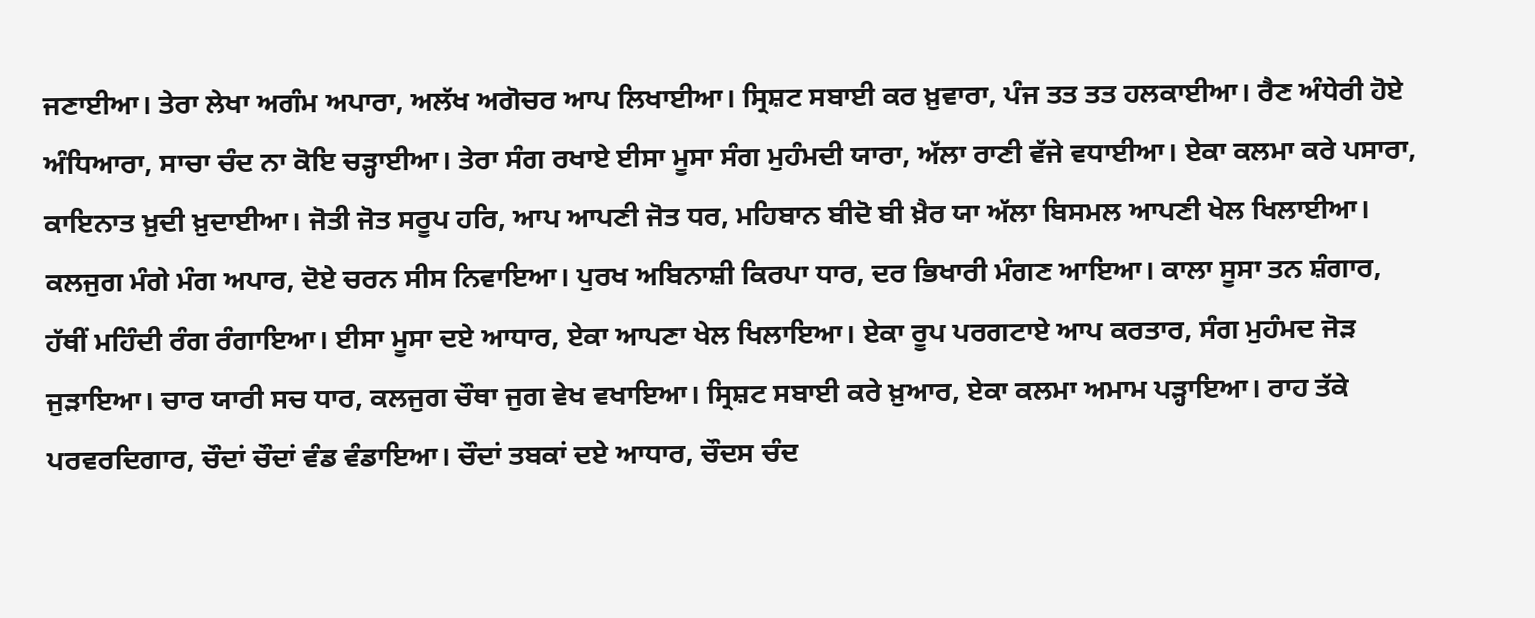ਜਣਾਈਆ। ਤੇਰਾ ਲੇਖਾ ਅਗੰਮ ਅਪਾਰਾ, ਅਲੱਖ ਅਗੋਚਰ ਆਪ ਲਿਖਾਈਆ। ਸ੍ਰਿਸ਼ਟ ਸਬਾਈ ਕਰ ਖ਼ੁਵਾਰਾ, ਪੰਜ ਤਤ ਤਤ ਹਲਕਾਈਆ। ਰੈਣ ਅੰਧੇਰੀ ਹੋਏ ਅੰਧਿਆਰਾ, ਸਾਚਾ ਚੰਦ ਨਾ ਕੋਇ ਚੜ੍ਹਾਈਆ। ਤੇਰਾ ਸੰਗ ਰਖਾਏ ਈਸਾ ਮੂਸਾ ਸੰਗ ਮੁਹੰਮਦੀ ਯਾਰਾ, ਅੱਲਾ ਰਾਣੀ ਵੱਜੇ ਵਧਾਈਆ। ਏਕਾ ਕਲਮਾ ਕਰੇ ਪਸਾਰਾ, ਕਾਇਨਾਤ ਖ਼ੁਦੀ ਖ਼ੁਦਾਈਆ। ਜੋਤੀ ਜੋਤ ਸਰੂਪ ਹਰਿ, ਆਪ ਆਪਣੀ ਜੋਤ ਧਰ, ਮਹਿਬਾਨ ਬੀਦੋ ਬੀ ਖ਼ੈਰ ਯਾ ਅੱਲਾ ਬਿਸਮਲ ਆਪਣੀ ਖੇਲ ਖਿਲਾਈਆ। ਕਲਜੁਗ ਮੰਗੇ ਮੰਗ ਅਪਾਰ, ਦੋਏ ਚਰਨ ਸੀਸ ਨਿਵਾਇਆ। ਪੁਰਖ ਅਬਿਨਾਸ਼ੀ ਕਿਰਪਾ ਧਾਰ, ਦਰ ਭਿਖਾਰੀ ਮੰਗਣ ਆਇਆ। ਕਾਲਾ ਸੂਸਾ ਤਨ ਸ਼ੰਗਾਰ, ਹੱਥੀਂ ਮਹਿੰਦੀ ਰੰਗ ਰੰਗਾਇਆ। ਈਸਾ ਮੂਸਾ ਦਏ ਆਧਾਰ, ਏਕਾ ਆਪਣਾ ਖੇਲ ਖਿਲਾਇਆ। ਏਕਾ ਰੂਪ ਪਰਗਟਾਏ ਆਪ ਕਰਤਾਰ, ਸੰਗ ਮੁਹੰਮਦ ਜੋੜ ਜੁੜਾਇਆ। ਚਾਰ ਯਾਰੀ ਸਚ ਧਾਰ, ਕਲਜੁਗ ਚੌਥਾ ਜੁਗ ਵੇਖ ਵਖਾਇਆ। ਸ੍ਰਿਸ਼ਟ ਸਬਾਈ ਕਰੇ ਖ਼ੁਆਰ, ਏਕਾ ਕਲਮਾ ਅਮਾਮ ਪੜ੍ਹਾਇਆ। ਰਾਹ ਤੱਕੇ ਪਰਵਰਦਿਗਾਰ, ਚੌਦਾਂ ਚੌਦਾਂ ਵੰਡ ਵੰਡਾਇਆ। ਚੌਦਾਂ ਤਬਕਾਂ ਦਏ ਆਧਾਰ, ਚੌਦਸ ਚੰਦ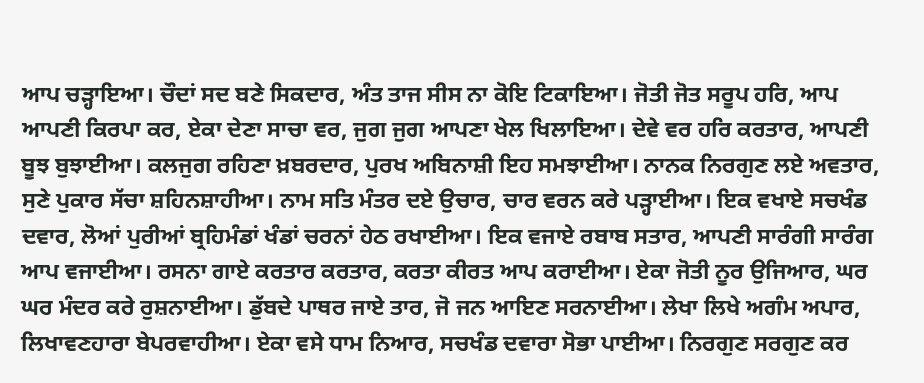ਆਪ ਚੜ੍ਹਾਇਆ। ਚੌਦਾਂ ਸਦ ਬਣੇ ਸਿਕਦਾਰ, ਅੰਤ ਤਾਜ ਸੀਸ ਨਾ ਕੋਇ ਟਿਕਾਇਆ। ਜੋਤੀ ਜੋਤ ਸਰੂਪ ਹਰਿ, ਆਪ ਆਪਣੀ ਕਿਰਪਾ ਕਰ, ਏਕਾ ਦੇਣਾ ਸਾਚਾ ਵਰ, ਜੁਗ ਜੁਗ ਆਪਣਾ ਖੇਲ ਖਿਲਾਇਆ। ਦੇਵੇ ਵਰ ਹਰਿ ਕਰਤਾਰ, ਆਪਣੀ ਬੂਝ ਬੁਝਾਈਆ। ਕਲਜੁਗ ਰਹਿਣਾ ਖ਼ਬਰਦਾਰ, ਪੁਰਖ ਅਬਿਨਾਸ਼ੀ ਇਹ ਸਮਝਾਈਆ। ਨਾਨਕ ਨਿਰਗੁਣ ਲਏ ਅਵਤਾਰ, ਸੁਣੇ ਪੁਕਾਰ ਸੱਚਾ ਸ਼ਹਿਨਸ਼ਾਹੀਆ। ਨਾਮ ਸਤਿ ਮੰਤਰ ਦਏ ਉਚਾਰ, ਚਾਰ ਵਰਨ ਕਰੇ ਪੜ੍ਹਾਈਆ। ਇਕ ਵਖਾਏ ਸਚਖੰਡ ਦਵਾਰ, ਲੋਆਂ ਪੁਰੀਆਂ ਬ੍ਰਹਿਮੰਡਾਂ ਖੰਡਾਂ ਚਰਨਾਂ ਹੇਠ ਰਖਾਈਆ। ਇਕ ਵਜਾਏ ਰਬਾਬ ਸਤਾਰ, ਆਪਣੀ ਸਾਰੰਗੀ ਸਾਰੰਗ ਆਪ ਵਜਾਈਆ। ਰਸਨਾ ਗਾਏ ਕਰਤਾਰ ਕਰਤਾਰ, ਕਰਤਾ ਕੀਰਤ ਆਪ ਕਰਾਈਆ। ਏਕਾ ਜੋਤੀ ਨੂਰ ਉਜਿਆਰ, ਘਰ ਘਰ ਮੰਦਰ ਕਰੇ ਰੁਸ਼ਨਾਈਆ। ਡੁੱਬਦੇ ਪਾਥਰ ਜਾਏ ਤਾਰ, ਜੋ ਜਨ ਆਇਣ ਸਰਨਾਈਆ। ਲੇਖਾ ਲਿਖੇ ਅਗੰਮ ਅਪਾਰ, ਲਿਖਾਵਣਹਾਰਾ ਬੇਪਰਵਾਹੀਆ। ਏਕਾ ਵਸੇ ਧਾਮ ਨਿਆਰ, ਸਚਖੰਡ ਦਵਾਰਾ ਸੋਭਾ ਪਾਈਆ। ਨਿਰਗੁਣ ਸਰਗੁਣ ਕਰ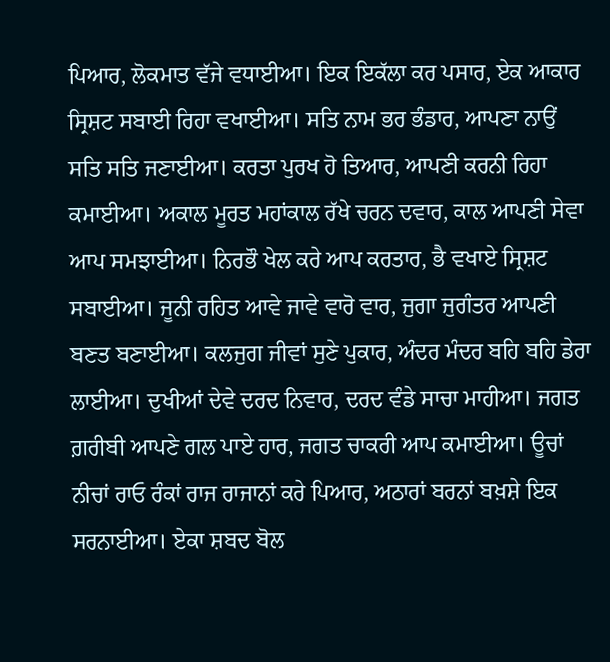ਪਿਆਰ, ਲੋਕਮਾਤ ਵੱਜੇ ਵਧਾਈਆ। ਇਕ ਇਕੱਲਾ ਕਰ ਪਸਾਰ, ਏਕ ਆਕਾਰ ਸ੍ਰਿਸ਼ਟ ਸਬਾਈ ਰਿਹਾ ਵਖਾਈਆ। ਸਤਿ ਨਾਮ ਭਰ ਭੰਡਾਰ, ਆਪਣਾ ਨਾਉਂ ਸਤਿ ਸਤਿ ਜਣਾਈਆ। ਕਰਤਾ ਪੁਰਖ ਹੋ ਤਿਆਰ, ਆਪਣੀ ਕਰਨੀ ਰਿਹਾ ਕਮਾਈਆ। ਅਕਾਲ ਮੂਰਤ ਮਹਾਂਕਾਲ ਰੱਖੇ ਚਰਨ ਦਵਾਰ, ਕਾਲ ਆਪਣੀ ਸੇਵਾ ਆਪ ਸਮਝਾਈਆ। ਨਿਰਭੌ ਖੇਲ ਕਰੇ ਆਪ ਕਰਤਾਰ, ਭੈ ਵਖਾਏ ਸ੍ਰਿਸ਼ਟ ਸਬਾਈਆ। ਜੂਨੀ ਰਹਿਤ ਆਵੇ ਜਾਵੇ ਵਾਰੋ ਵਾਰ, ਜੁਗਾ ਜੁਗੰਤਰ ਆਪਣੀ ਬਣਤ ਬਣਾਈਆ। ਕਲਜੁਗ ਜੀਵਾਂ ਸੁਣੇ ਪੁਕਾਰ, ਅੰਦਰ ਮੰਦਰ ਬਹਿ ਬਹਿ ਡੇਰਾ ਲਾਈਆ। ਦੁਖੀਆਂ ਦੇਵੇ ਦਰਦ ਨਿਵਾਰ, ਦਰਦ ਵੰਡੇ ਸਾਚਾ ਮਾਹੀਆ। ਜਗਤ ਗ਼ਰੀਬੀ ਆਪਣੇ ਗਲ ਪਾਏ ਹਾਰ, ਜਗਤ ਚਾਕਰੀ ਆਪ ਕਮਾਈਆ। ਊਚਾਂ ਨੀਚਾਂ ਰਾਓ ਰੰਕਾਂ ਰਾਜ ਰਾਜਾਨਾਂ ਕਰੇ ਪਿਆਰ, ਅਠਾਰਾਂ ਬਰਨਾਂ ਬਖ਼ਸ਼ੇ ਇਕ ਸਰਨਾਈਆ। ਏਕਾ ਸ਼ਬਦ ਬੋਲ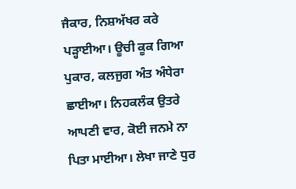ਜੈਕਾਰ, ਨਿਸ਼ਅੱਖਰ ਕਰੇ ਪੜ੍ਹਾਈਆ। ਊਚੀ ਕੂਕ ਗਿਆ ਪੁਕਾਰ, ਕਲਜੁਗ ਅੰਤ ਅੰਧੇਰਾ ਛਾਈਆ। ਨਿਹਕਲੰਕ ਉਤਰੇ ਆਪਣੀ ਵਾਰ, ਕੋਈ ਜਨਮੇ ਨਾ ਪਿਤਾ ਮਾਈਆ। ਲੇਖਾ ਜਾਣੇ ਧੁਰ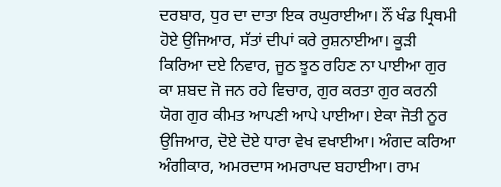ਦਰਬਾਰ, ਧੁਰ ਦਾ ਦਾਤਾ ਇਕ ਰਘੁਰਾਈਆ। ਨੌਂ ਖੰਡ ਪ੍ਰਿਥਮੀ ਹੋਏ ਉਜਿਆਰ, ਸੱਤਾਂ ਦੀਪਾਂ ਕਰੇ ਰੁਸ਼ਨਾਈਆ। ਕੂੜੀ ਕਿਰਿਆ ਦਏ ਨਿਵਾਰ, ਜੂਠ ਝੂਠ ਰਹਿਣ ਨਾ ਪਾਈਆ ਗੁਰ ਕਾ ਸ਼ਬਦ ਜੋ ਜਨ ਰਹੇ ਵਿਚਾਰ, ਗੁਰ ਕਰਤਾ ਗੁਰ ਕਰਨੀ ਯੋਗ ਗੁਰ ਕੀਮਤ ਆਪਣੀ ਆਪੇ ਪਾਈਆ। ਏਕਾ ਜੋਤੀ ਨੂਰ ਉਜਿਆਰ, ਦੋਏ ਦੋਏ ਧਾਰਾ ਵੇਖ ਵਖਾਈਆ। ਅੰਗਦ ਕਰਿਆ ਅੰਗੀਕਾਰ, ਅਮਰਦਾਸ ਅਮਰਾਪਦ ਬਹਾਈਆ। ਰਾਮ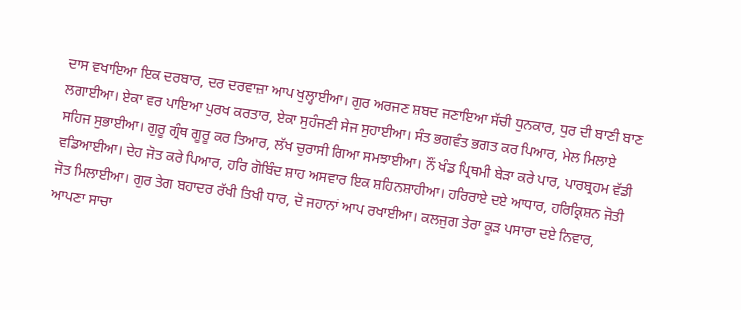ਦਾਸ ਵਖਾਇਆ ਇਕ ਦਰਬਾਰ, ਦਰ ਦਰਵਾਜ਼ਾ ਆਪ ਖੁਲ੍ਹਾਈਆ। ਗੁਰ ਅਰਜਣ ਸ਼ਬਦ ਜਣਾਇਆ ਸੱਚੀ ਧੁਨਕਾਰ, ਧੁਰ ਦੀ ਬਾਣੀ ਬਾਣ ਲਗਾਈਆ। ਏਕਾ ਵਰ ਪਾਇਆ ਪੁਰਖ ਕਰਤਾਰ, ਏਕਾ ਸੁਹੰਜਣੀ ਸੇਜ ਸੁਹਾਈਆ। ਸੰਤ ਭਗਵੰਤ ਭਗਤ ਕਰ ਪਿਆਰ, ਮੇਲ ਮਿਲਾਏ ਸਹਿਜ ਸੁਭਾਈਆ। ਗੁਰੂ ਗ੍ਰੰਥ ਗੂਰੂ ਕਰ ਤਿਆਰ, ਲੱਖ ਚੁਰਾਸੀ ਗਿਆ ਸਮਝਾਈਆ। ਨੌਂ ਖੰਡ ਪ੍ਰਿਥਮੀ ਬੇੜਾ ਕਰੇ ਪਾਰ, ਪਾਰਬ੍ਰਹਮ ਵੱਡੀ ਵਡਿਆਈਆ। ਦੇਹ ਜੋਤ ਕਰੇ ਪਿਆਰ, ਹਰਿ ਗੋਬਿੰਦ ਸ਼ਾਹ ਅਸਵਾਰ ਇਕ ਸ਼ਹਿਨਸ਼ਾਹੀਆ। ਹਰਿਰਾਏ ਦਏ ਆਧਾਰ, ਹਰਿਕ੍ਰਿਸ਼ਨ ਜੋਤੀ ਜੋਤ ਮਿਲਾਈਆ। ਗੁਰ ਤੇਗ ਬਹਾਦਰ ਰੱਖੀ ਤਿਖੀ ਧਾਰ, ਦੋ ਜਹਾਨਾਂ ਆਪ ਰਖਾਈਆ। ਕਲਜੁਗ ਤੇਰਾ ਕੂੜ ਪਸਾਰਾ ਦਏ ਨਿਵਾਰ, ਆਪਣਾ ਸਾਚਾ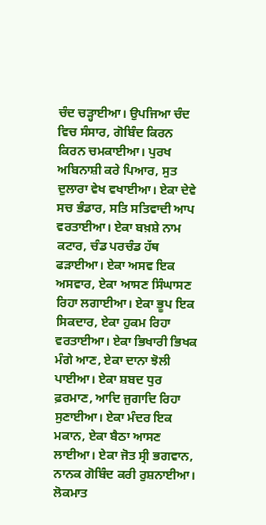ਚੰਦ ਚੜ੍ਹਾਈਆ। ਉਪਜਿਆ ਚੰਦ ਵਿਚ ਸੰਸਾਰ, ਗੋਬਿੰਦ ਕਿਰਨ ਕਿਰਨ ਚਮਕਾਈਆ। ਪੁਰਖ ਅਬਿਨਾਸ਼ੀ ਕਰੇ ਪਿਆਰ, ਸੁਤ ਦੁਲਾਰਾ ਵੇਖ ਵਖਾਈਆ। ਏਕਾ ਦੇਵੇ ਸਚ ਭੰਡਾਰ, ਸਤਿ ਸਤਿਵਾਦੀ ਆਪ ਵਰਤਾਈਆ। ਏਕਾ ਬਖ਼ਸ਼ੇ ਨਾਮ ਕਟਾਰ, ਚੰਡ ਪਰਚੰਡ ਹੱਥ ਫੜਾਈਆ। ਏਕਾ ਅਸਵ ਇਕ ਅਸਵਾਰ, ਏਕਾ ਆਸਣ ਸਿੰਘਾਸਣ ਰਿਹਾ ਲਗਾਈਆ। ਏਕਾ ਭੂਪ ਇਕ ਸਿਕਦਾਰ, ਏਕਾ ਹੁਕਮ ਰਿਹਾ ਵਰਤਾਈਆ। ਏਕਾ ਭਿਖਾਰੀ ਭਿਖਕ ਮੰਗੇ ਆਣ, ਏਕਾ ਦਾਨਾ ਝੋਲੀ ਪਾਈਆ। ਏਕਾ ਸ਼ਬਦ ਧੁਰ ਫ਼ਰਮਾਣ, ਆਦਿ ਜੁਗਾਦਿ ਰਿਹਾ ਸੁਣਾਈਆ। ਏਕਾ ਮੰਦਰ ਇਕ ਮਕਾਨ, ਏਕਾ ਬੈਠਾ ਆਸਣ ਲਾਈਆ। ਏਕਾ ਜੋਤ ਸ੍ਰੀ ਭਗਵਾਨ, ਨਾਨਕ ਗੋਬਿੰਦ ਕਰੀ ਰੁਸ਼ਨਾਈਆ। ਲੋਕਮਾਤ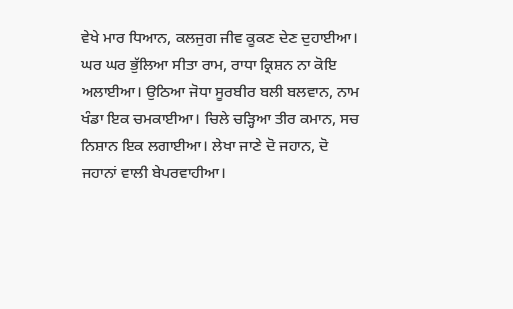ਵੇਖੇ ਮਾਰ ਧਿਆਨ, ਕਲਜੁਗ ਜੀਵ ਕੂਕਣ ਦੇਣ ਦੁਹਾਈਆ। ਘਰ ਘਰ ਭੁੱਲਿਆ ਸੀਤਾ ਰਾਮ, ਰਾਧਾ ਕ੍ਰਿਸ਼ਨ ਨਾ ਕੋਇ ਅਲਾਈਆ। ਉਠਿਆ ਜੋਧਾ ਸੂਰਬੀਰ ਬਲੀ ਬਲਵਾਨ, ਨਾਮ ਖੰਡਾ ਇਕ ਚਮਕਾਈਆ। ਚਿਲੇ ਚੜ੍ਹਿਆ ਤੀਰ ਕਮਾਨ, ਸਚ ਨਿਸ਼ਾਨ ਇਕ ਲਗਾਈਆ। ਲੇਖਾ ਜਾਣੇ ਦੋ ਜਹਾਨ, ਦੋ ਜਹਾਨਾਂ ਵਾਲੀ ਬੇਪਰਵਾਹੀਆ।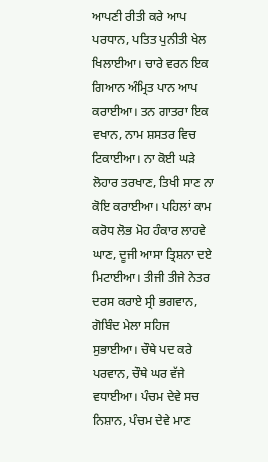ਆਪਣੀ ਰੀਤੀ ਕਰੇ ਆਪ ਪਰਧਾਨ, ਪਤਿਤ ਪੁਨੀਤੀ ਖੇਲ ਖਿਲਾਈਆ। ਚਾਰੇ ਵਰਨ ਇਕ ਗਿਆਨ ਅੰਮ੍ਰਿਤ ਪਾਨ ਆਪ ਕਰਾਈਆ। ਤਨ ਗਾਤਰਾ ਇਕ ਵਖਾਨ, ਨਾਮ ਸ਼ਸਤਰ ਵਿਚ ਟਿਕਾਈਆ। ਨਾ ਕੋਈ ਘੜੇ ਲੋਹਾਰ ਤਰਖਾਣ, ਤਿਖੀ ਸਾਣ ਨਾ ਕੋਇ ਕਰਾਈਆ। ਪਹਿਲਾਂ ਕਾਮ ਕਰੋਧ ਲੋਭ ਮੋਹ ਹੰਕਾਰ ਲਾਹਵੇ ਘਾਣ, ਦੂਜੀ ਆਸਾ ਤ੍ਰਿਸ਼ਨਾ ਦਏ ਮਿਟਾਈਆ। ਤੀਜੀ ਤੀਜੇ ਨੇਤਰ ਦਰਸ ਕਰਾਏ ਸ੍ਰੀ ਭਗਵਾਨ, ਗੋਬਿੰਦ ਮੇਲਾ ਸਹਿਜ ਸੁਭਾਈਆ। ਚੌਥੇ ਪਦ ਕਰੇ ਪਰਵਾਨ, ਚੌਥੇ ਘਰ ਵੱਜੇ ਵਧਾਈਆ। ਪੰਚਮ ਦੇਵੇ ਸਚ ਨਿਸ਼ਾਨ, ਪੰਚਮ ਦੇਵੇ ਮਾਣ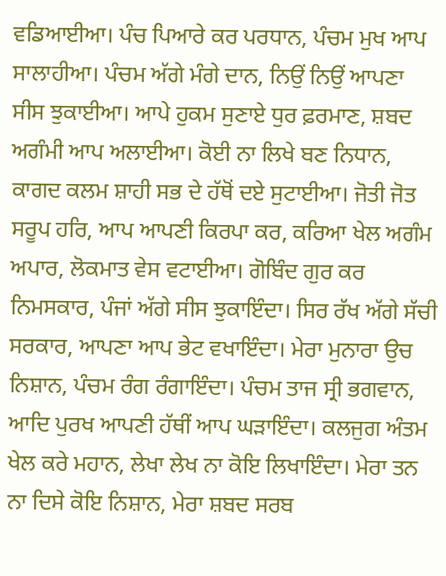ਵਡਿਆਈਆ। ਪੰਚ ਪਿਆਰੇ ਕਰ ਪਰਧਾਨ, ਪੰਚਮ ਮੁਖ ਆਪ ਸਾਲਾਹੀਆ। ਪੰਚਮ ਅੱਗੇ ਮੰਗੇ ਦਾਨ, ਨਿਉਂ ਨਿਉਂ ਆਪਣਾ ਸੀਸ ਝੁਕਾਈਆ। ਆਪੇ ਹੁਕਮ ਸੁਣਾਏ ਧੁਰ ਫ਼ਰਮਾਣ, ਸ਼ਬਦ ਅਗੰਮੀ ਆਪ ਅਲਾਈਆ। ਕੋਈ ਨਾ ਲਿਖੇ ਬਣ ਨਿਧਾਨ, ਕਾਗਦ ਕਲਮ ਸ਼ਾਹੀ ਸਭ ਦੇ ਹੱਥੋਂ ਦਏ ਸੁਟਾਈਆ। ਜੋਤੀ ਜੋਤ ਸਰੂਪ ਹਰਿ, ਆਪ ਆਪਣੀ ਕਿਰਪਾ ਕਰ, ਕਰਿਆ ਖੇਲ ਅਗੰਮ ਅਪਾਰ, ਲੋਕਮਾਤ ਵੇਸ ਵਟਾਈਆ। ਗੋਬਿੰਦ ਗੁਰ ਕਰ ਨਿਮਸਕਾਰ, ਪੰਜਾਂ ਅੱਗੇ ਸੀਸ ਝੁਕਾਇੰਦਾ। ਸਿਰ ਰੱਖ ਅੱਗੇ ਸੱਚੀ ਸਰਕਾਰ, ਆਪਣਾ ਆਪ ਭੇਟ ਵਖਾਇੰਦਾ। ਮੇਰਾ ਮੁਨਾਰਾ ਉਚ ਨਿਸ਼ਾਨ, ਪੰਚਮ ਰੰਗ ਰੰਗਾਇੰਦਾ। ਪੰਚਮ ਤਾਜ ਸ੍ਰੀ ਭਗਵਾਨ, ਆਦਿ ਪੁਰਖ ਆਪਣੀ ਹੱਥੀਂ ਆਪ ਘੜਾਇੰਦਾ। ਕਲਜੁਗ ਅੰਤਮ ਖੇਲ ਕਰੇ ਮਹਾਨ, ਲੇਖਾ ਲੇਖ ਨਾ ਕੋਇ ਲਿਖਾਇੰਦਾ। ਮੇਰਾ ਤਨ ਨਾ ਦਿਸੇ ਕੋਇ ਨਿਸ਼ਾਨ, ਮੇਰਾ ਸ਼ਬਦ ਸਰਬ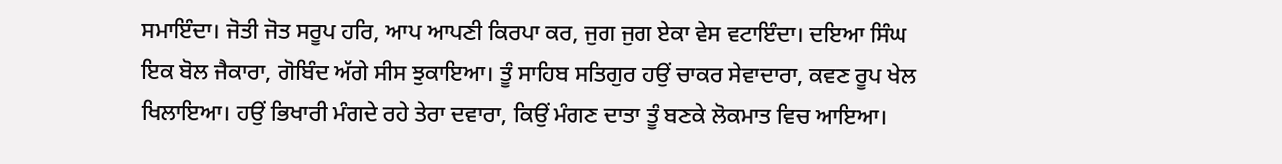ਸਮਾਇੰਦਾ। ਜੋਤੀ ਜੋਤ ਸਰੂਪ ਹਰਿ, ਆਪ ਆਪਣੀ ਕਿਰਪਾ ਕਰ, ਜੁਗ ਜੁਗ ਏਕਾ ਵੇਸ ਵਟਾਇੰਦਾ। ਦਇਆ ਸਿੰਘ ਇਕ ਬੋਲ ਜੈਕਾਰਾ, ਗੋਬਿੰਦ ਅੱਗੇ ਸੀਸ ਝੁਕਾਇਆ। ਤੂੰ ਸਾਹਿਬ ਸਤਿਗੁਰ ਹਉਂ ਚਾਕਰ ਸੇਵਾਦਾਰਾ, ਕਵਣ ਰੂਪ ਖੇਲ ਖਿਲਾਇਆ। ਹਉਂ ਭਿਖਾਰੀ ਮੰਗਦੇ ਰਹੇ ਤੇਰਾ ਦਵਾਰਾ, ਕਿਉਂ ਮੰਗਣ ਦਾਤਾ ਤੂੰ ਬਣਕੇ ਲੋਕਮਾਤ ਵਿਚ ਆਇਆ।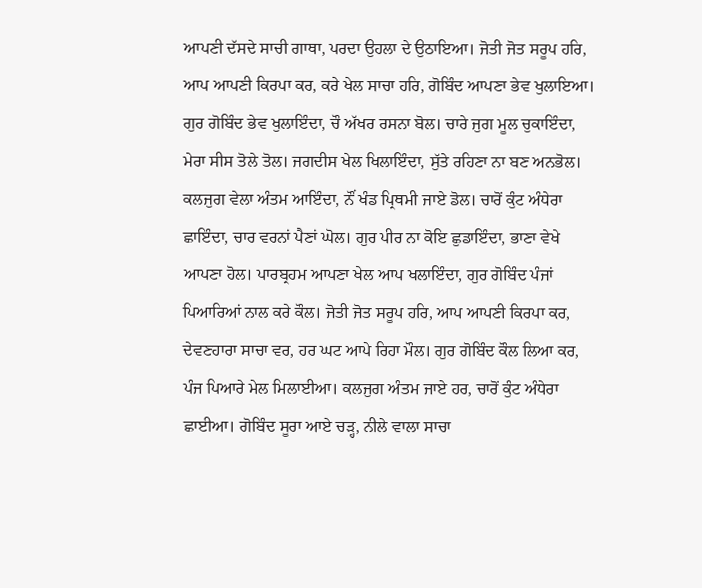ਆਪਣੀ ਦੱਸਦੇ ਸਾਚੀ ਗਾਥਾ, ਪਰਦਾ ਉਹਲਾ ਦੇ ਉਠਾਇਆ। ਜੋਤੀ ਜੋਤ ਸਰੂਪ ਹਰਿ, ਆਪ ਆਪਣੀ ਕਿਰਪਾ ਕਰ, ਕਰੇ ਖੇਲ ਸਾਚਾ ਹਰਿ, ਗੋਬਿੰਦ ਆਪਣਾ ਭੇਵ ਖੁਲਾਇਆ। ਗੁਰ ਗੋਬਿੰਦ ਭੇਵ ਖੁਲਾਇੰਦਾ, ਚੌ ਅੱਖਰ ਰਸਨਾ ਬੋਲ। ਚਾਰੇ ਜੁਗ ਮੂਲ ਚੁਕਾਇੰਦਾ, ਮੇਰਾ ਸੀਸ ਤੋਲੇ ਤੋਲ। ਜਗਦੀਸ ਖੇਲ ਖਿਲਾਇੰਦਾ, ਸੁੱਤੇ ਰਹਿਣਾ ਨਾ ਬਣ ਅਨਭੋਲ। ਕਲਜੁਗ ਵੇਲਾ ਅੰਤਮ ਆਇੰਦਾ, ਨੌਂ ਖੰਡ ਪ੍ਰਿਥਮੀ ਜਾਏ ਡੋਲ। ਚਾਰੋਂ ਕੁੰਟ ਅੰਧੇਰਾ ਛਾਇੰਦਾ, ਚਾਰ ਵਰਨਾਂ ਪੈਣਾਂ ਘੋਲ। ਗੁਰ ਪੀਰ ਨਾ ਕੋਇ ਛੁਡਾਇੰਦਾ, ਭਾਣਾ ਵੇਖੇ ਆਪਣਾ ਹੋਲ। ਪਾਰਬ੍ਰਹਮ ਆਪਣਾ ਖੇਲ ਆਪ ਖਲਾਇੰਦਾ, ਗੁਰ ਗੋਬਿੰਦ ਪੰਜਾਂ ਪਿਆਰਿਆਂ ਨਾਲ ਕਰੇ ਕੌਲ। ਜੋਤੀ ਜੋਤ ਸਰੂਪ ਹਰਿ, ਆਪ ਆਪਣੀ ਕਿਰਪਾ ਕਰ, ਦੇਵਣਹਾਰਾ ਸਾਚਾ ਵਰ, ਹਰ ਘਟ ਆਪੇ ਰਿਹਾ ਮੌਲ। ਗੁਰ ਗੋਬਿੰਦ ਕੌਲ ਲਿਆ ਕਰ, ਪੰਜ ਪਿਆਰੇ ਮੇਲ ਮਿਲਾਈਆ। ਕਲਜੁਗ ਅੰਤਮ ਜਾਏ ਹਰ, ਚਾਰੋਂ ਕੁੰਟ ਅੰਧੇਰਾ ਛਾਈਆ। ਗੋਬਿੰਦ ਸੂਰਾ ਆਏ ਚੜ੍ਹ, ਨੀਲੇ ਵਾਲਾ ਸਾਚਾ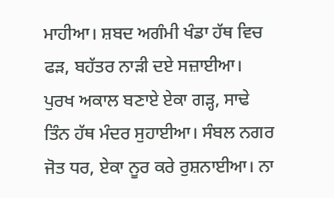ਮਾਹੀਆ। ਸ਼ਬਦ ਅਗੰਮੀ ਖੰਡਾ ਹੱਥ ਵਿਚ ਫੜ, ਬਹੱਤਰ ਨਾੜੀ ਦਏ ਸਜ਼ਾਈਆ। ਪੁਰਖ ਅਕਾਲ ਬਣਾਏ ਏਕਾ ਗੜ੍ਹ, ਸਾਢੇ ਤਿੰਨ ਹੱਥ ਮੰਦਰ ਸੁਹਾਈਆ। ਸੰਬਲ ਨਗਰ ਜੋਤ ਧਰ, ਏਕਾ ਨੂਰ ਕਰੇ ਰੁਸ਼ਨਾਈਆ। ਨਾ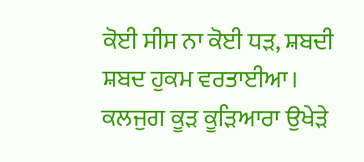ਕੋਈ ਸੀਸ ਨਾ ਕੋਈ ਧੜ, ਸ਼ਬਦੀ ਸ਼ਬਦ ਹੁਕਮ ਵਰਤਾਈਆ। ਕਲਜੁਗ ਕੂੜ ਕੂੜਿਆਰਾ ਉਖੇੜੇ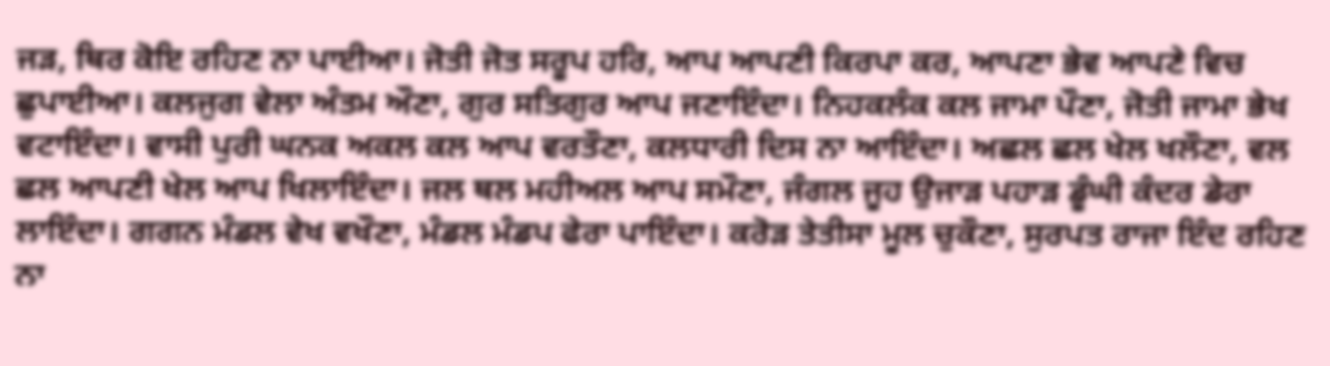ਜੜ, ਥਿਰ ਕੋਇ ਰਹਿਣ ਨਾ ਪਾਈਆ। ਜੋਤੀ ਜੋਤ ਸਰੂਪ ਹਰਿ, ਆਪ ਆਪਣੀ ਕਿਰਪਾ ਕਰ, ਆਪਣਾ ਭੇਵ ਆਪਣੇ ਵਿਚ ਛੁਪਾਈਆ। ਕਲਜੁਗ ਵੇਲਾ ਅੰਤਮ ਔਣਾ, ਗੁਰ ਸਤਿਗੁਰ ਆਪ ਜਣਾਇੰਦਾ। ਨਿਹਕਲੰਕ ਕਲ ਜਾਮਾ ਪੌਣਾ, ਜੋਤੀ ਜਾਮਾ ਭੇਖ ਵਟਾਇੰਦਾ। ਵਾਸੀ ਪੁਰੀ ਘਨਕ ਅਕਲ ਕਲ ਆਪ ਵਰਤੌਣਾ, ਕਲਧਾਰੀ ਦਿਸ ਨਾ ਆਇੰਦਾ। ਅਛਲ ਛਲ ਖੇਲ ਖਲੌਣਾ, ਵਲ ਛਲ ਆਪਣੀ ਖੇਲ ਆਪ ਖਿਲਾਇੰਦਾ। ਜਲ ਥਲ ਮਹੀਅਲ ਆਪ ਸਮੌਣਾ, ਜੰਗਲ ਜੂਹ ਉਜਾੜ ਪਹਾੜ ਡੂੰਘੀ ਕੰਦਰ ਡੇਰਾ ਲਾਇੰਦਾ। ਗਗਨ ਮੰਡਲ ਵੇਖ ਵਖੌਣਾ, ਮੰਡਲ ਮੰਡਪ ਫੇਰਾ ਪਾਇੰਦਾ। ਕਰੋੜ ਤੇਤੀਸਾ ਮੂਲ ਚੁਕੌਣਾ, ਸੁਰਪਤ ਰਾਜਾ ਇੰਦ ਰਹਿਣ ਨਾ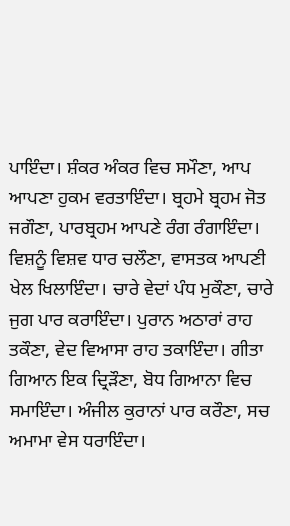ਪਾਇੰਦਾ। ਸ਼ੰਕਰ ਅੰਕਰ ਵਿਚ ਸਮੌਣਾ, ਆਪ ਆਪਣਾ ਹੁਕਮ ਵਰਤਾਇੰਦਾ। ਬ੍ਰਹਮੇ ਬ੍ਰਹਮ ਜੋਤ ਜਗੌਣਾ, ਪਾਰਬ੍ਰਹਮ ਆਪਣੇ ਰੰਗ ਰੰਗਾਇੰਦਾ। ਵਿਸ਼ਨੂੰ ਵਿਸ਼ਵ ਧਾਰ ਚਲੌਣਾ, ਵਾਸਤਕ ਆਪਣੀ ਖੇਲ ਖਿਲਾਇੰਦਾ। ਚਾਰੇ ਵੇਦਾਂ ਪੰਧ ਮੁਕੌਣਾ, ਚਾਰੇ ਜੁਗ ਪਾਰ ਕਰਾਇੰਦਾ। ਪੁਰਾਨ ਅਠਾਰਾਂ ਰਾਹ ਤਕੌਣਾ, ਵੇਦ ਵਿਆਸਾ ਰਾਹ ਤਕਾਇੰਦਾ। ਗੀਤਾ ਗਿਆਨ ਇਕ ਦ੍ਰਿੜੌਣਾ, ਬੋਧ ਗਿਆਨਾ ਵਿਚ ਸਮਾਇੰਦਾ। ਅੰਜੀਲ ਕੁਰਾਨਾਂ ਪਾਰ ਕਰੌਣਾ, ਸਚ ਅਮਾਮਾ ਵੇਸ ਧਰਾਇੰਦਾ।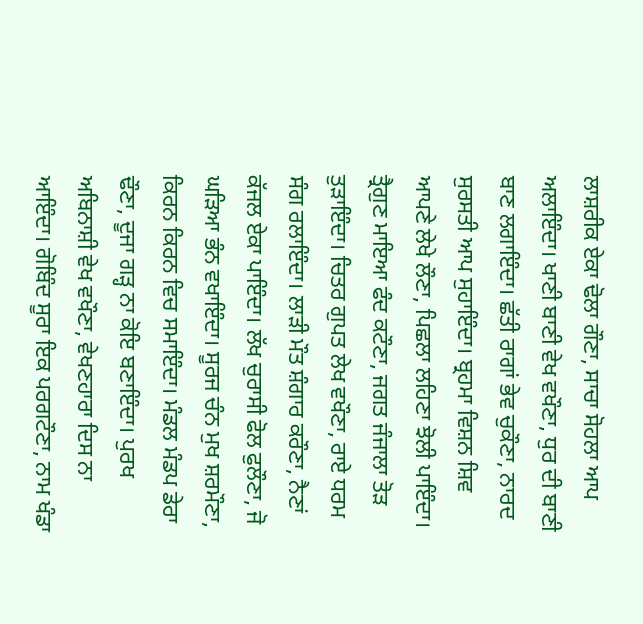ਲਾਸ਼ਰੀਕ ਏਕਾ ਢੋਲਾ ਗੌਣਾ, ਸਾਚਾ ਸੋਹਲਾ ਆਪ ਅਲਾਇੰਦਾ। ਖਾਣੀ ਬਾਣੀ ਵੇਖ ਵਖੌਣਾ, ਧੁਰ ਦੀ ਬਾਣੀ ਬਾਣ ਲਗਾਇੰਦਾ। ਛੱਤੀ ਰਾਗਾਂ ਭੇਵ ਚੁਕੌਣਾ, ਨਾਰਦ ਸੁਰਸਤੀ ਆਪ ਸੁਹਾਇੰਦਾ। ਬ੍ਰਹਮਾ ਵਿਸ਼ਨ ਸ਼ਿਵ ਆਪਣੇ ਲੇਖੇ ਲੌਣਾ, ਪਿਛਲਾ ਲਹਿਣਾ ਝੋਲੀ ਪਾਇੰਦਾ। ਤ੍ਰੈਗੁਣ ਮਾਇਆ ਫੰਦ ਕਟੌਣਾ, ਜਗਤ ਜੰਜਾਲਾ ਤੋੜ ਤੁੜਾਇੰਦਾ। ਚਿਤਰ ਗੁਪਤ ਲੇਖ ਵਖੌਣਾ, ਰਾਏ ਧਰਮ ਸੰਗ ਰਲਾਇੰਦਾ। ਲਾੜੀ ਮੌਤ ਸ਼ੰਗਾਰ ਕਰੌਣਾ, ਨੈਣਾਂ ਕੱਜਲ ਏਕਾ ਪਾਇੰਦਾ। ਲੱਖ ਚੁਰਾਸੀ ਫੋਲ ਫੁਲੌਣਾ, ਜੋ ਘੜਿਆ ਭੰਨ ਵਖਾਇੰਦਾ। ਸੂਰਜ ਚੰਨ ਮੁਖ ਸ਼ਰਮੌਣਾ, ਕਿਰਨ ਕਿਰਨ ਵਿਚ ਸਮਾਇੰਦਾ। ਮੰਡਲ ਮੰਡਪ ਡੇਰਾ ਢੌਣਾ, ਦੂਜਾ ਗੜ੍ਹ ਨਾ ਕੋਇ ਬਣਾਇੰਦਾ। ਪੁਰਖ ਅਬਿਨਾਸ਼ੀ ਵੇਖ ਵਖੌਣਾ, ਵੇਖਣਹਾਰਾ ਦਿਸ ਨਾ ਆਇੰਦਾ। ਗੋਬਿੰਦ ਸੂਰਾ ਇਕ ਪਰਗਟੌਣਾ, ਨਾਮ ਖੰਡਾ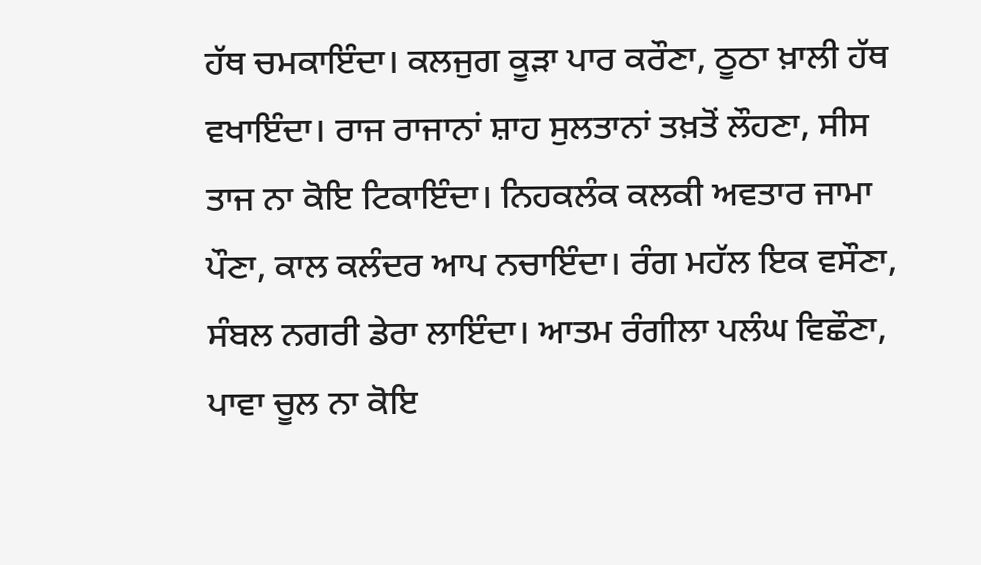ਹੱਥ ਚਮਕਾਇੰਦਾ। ਕਲਜੁਗ ਕੂੜਾ ਪਾਰ ਕਰੌਣਾ, ਠੂਠਾ ਖ਼ਾਲੀ ਹੱਥ ਵਖਾਇੰਦਾ। ਰਾਜ ਰਾਜਾਨਾਂ ਸ਼ਾਹ ਸੁਲਤਾਨਾਂ ਤਖ਼ਤੋਂ ਲੌਹਣਾ, ਸੀਸ ਤਾਜ ਨਾ ਕੋਇ ਟਿਕਾਇੰਦਾ। ਨਿਹਕਲੰਕ ਕਲਕੀ ਅਵਤਾਰ ਜਾਮਾ ਪੌਣਾ, ਕਾਲ ਕਲੰਦਰ ਆਪ ਨਚਾਇੰਦਾ। ਰੰਗ ਮਹੱਲ ਇਕ ਵਸੌਣਾ, ਸੰਬਲ ਨਗਰੀ ਡੇਰਾ ਲਾਇੰਦਾ। ਆਤਮ ਰੰਗੀਲਾ ਪਲੰਘ ਵਿਛੌਣਾ, ਪਾਵਾ ਚੂਲ ਨਾ ਕੋਇ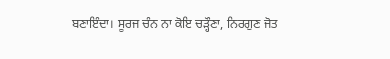ਬਣਾਇੰਦਾ। ਸੂਰਜ ਚੰਨ ਨਾ ਕੋਇ ਚੜ੍ਹੌਣਾ, ਨਿਰਗੁਣ ਜੋਤ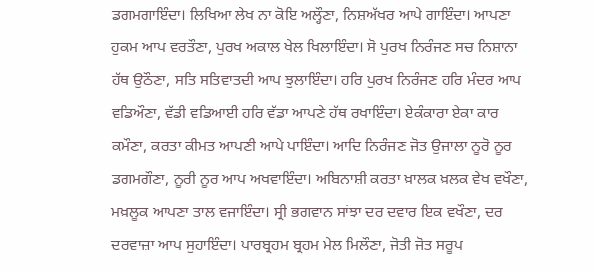ਡਗਮਗਾਇੰਦਾ। ਲਿਖਿਆ ਲੇਖ ਨਾ ਕੋਇ ਅਲ੍ਹੌਣਾ, ਨਿਸ਼ਅੱਖਰ ਆਪੇ ਗਾਇੰਦਾ। ਆਪਣਾ ਹੁਕਮ ਆਪ ਵਰਤੌਣਾ, ਪੁਰਖ ਅਕਾਲ ਖੇਲ ਖਿਲਾਇੰਦਾ। ਸੋ ਪੁਰਖ ਨਿਰੰਜਣ ਸਚ ਨਿਸ਼ਾਨਾ ਹੱਥ ਉਠੌਣਾ, ਸਤਿ ਸਤਿਵਾਤਦੀ ਆਪ ਝੁਲਾਇੰਦਾ। ਹਰਿ ਪੁਰਖ ਨਿਰੰਜਣ ਹਰਿ ਮੰਦਰ ਆਪ ਵਡਿਔਣਾ, ਵੱਡੀ ਵਡਿਆਈ ਹਰਿ ਵੱਡਾ ਆਪਣੇ ਹੱਥ ਰਖਾਇੰਦਾ। ਏਕੰਕਾਰਾ ਏਕਾ ਕਾਰ ਕਮੌਣਾ, ਕਰਤਾ ਕੀਮਤ ਆਪਣੀ ਆਪੇ ਪਾਇੰਦਾ। ਆਦਿ ਨਿਰੰਜਣ ਜੋਤ ਉਜਾਲਾ ਨੂਰੋ ਨੂਰ ਡਗਮਗੌਣਾ, ਨੂਰੀ ਨੂਰ ਆਪ ਅਖਵਾਇੰਦਾ। ਅਬਿਨਾਸ਼ੀ ਕਰਤਾ ਖ਼ਾਲਕ ਖ਼ਲਕ ਵੇਖ ਵਖੌਣਾ, ਮਖ਼ਲੂਕ ਆਪਣਾ ਤਾਲ ਵਜਾਇੰਦਾ। ਸ੍ਰੀ ਭਗਵਾਨ ਸਾਂਝਾ ਦਰ ਦਵਾਰ ਇਕ ਵਖੌਣਾ, ਦਰ ਦਰਵਾਜ਼ਾ ਆਪ ਸੁਹਾਇੰਦਾ। ਪਾਰਬ੍ਰਹਮ ਬ੍ਰਹਮ ਮੇਲ ਮਿਲੌਣਾ, ਜੋਤੀ ਜੋਤ ਸਰੂਪ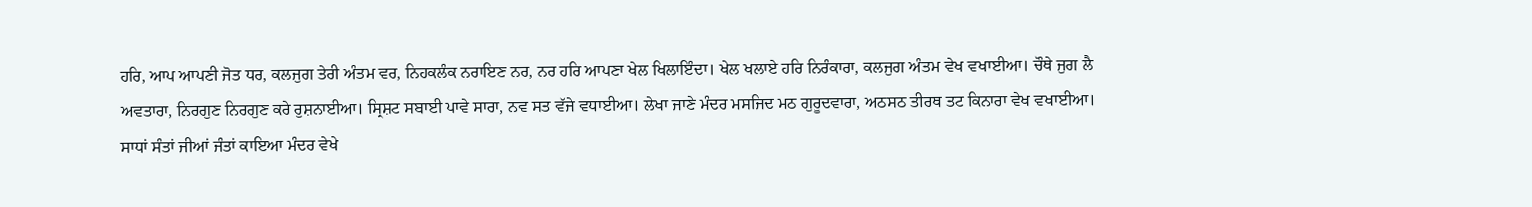ਹਰਿ, ਆਪ ਆਪਣੀ ਜੋਤ ਧਰ, ਕਲਜੁਗ ਤੇਰੀ ਅੰਤਮ ਵਰ, ਨਿਹਕਲੰਕ ਨਰਾਇਣ ਨਰ, ਨਰ ਹਰਿ ਆਪਣਾ ਖੇਲ ਖਿਲਾਇੰਦਾ। ਖੇਲ ਖਲਾਏ ਹਰਿ ਨਿਰੰਕਾਰਾ, ਕਲਜੁਗ ਅੰਤਮ ਵੇਖ ਵਖਾਈਆ। ਚੌਥੇ ਜੁਗ ਲੈ ਅਵਤਾਰਾ, ਨਿਰਗੁਣ ਨਿਰਗੁਣ ਕਰੇ ਰੁਸ਼ਨਾਈਆ। ਸ੍ਰਿਸ਼ਟ ਸਬਾਈ ਪਾਵੇ ਸਾਰਾ, ਨਵ ਸਤ ਵੱਜੇ ਵਧਾਈਆ। ਲੇਖਾ ਜਾਣੇ ਮੰਦਰ ਮਸਜਿਦ ਮਠ ਗੁਰੂਦਵਾਰਾ, ਅਠਸਠ ਤੀਰਥ ਤਟ ਕਿਨਾਰਾ ਵੇਖ ਵਖਾਈਆ। ਸਾਧਾਂ ਸੰਤਾਂ ਜੀਆਂ ਜੰਤਾਂ ਕਾਇਆ ਮੰਦਰ ਵੇਖੇ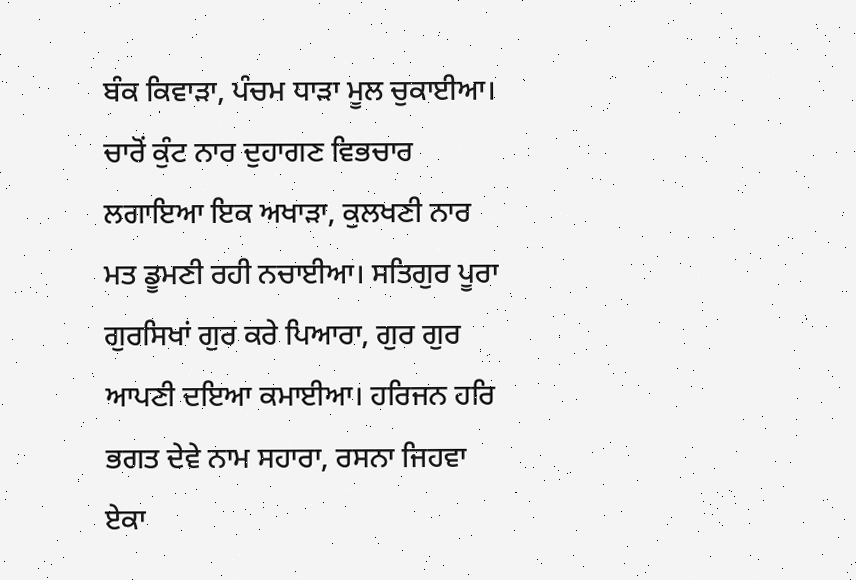ਬੰਕ ਕਿਵਾੜਾ, ਪੰਚਮ ਧਾੜਾ ਮੂਲ ਚੁਕਾਈਆ। ਚਾਰੋਂ ਕੁੰਟ ਨਾਰ ਦੁਹਾਗਣ ਵਿਭਚਾਰ ਲਗਾਇਆ ਇਕ ਅਖਾੜਾ, ਕੁਲਖਣੀ ਨਾਰ ਮਤ ਡੂਮਣੀ ਰਹੀ ਨਚਾਈਆ। ਸਤਿਗੁਰ ਪੂਰਾ ਗੁਰਸਿਖਾਂ ਗੁਰ ਕਰੇ ਪਿਆਰਾ, ਗੁਰ ਗੁਰ ਆਪਣੀ ਦਇਆ ਕਮਾਈਆ। ਹਰਿਜਨ ਹਰਿ ਭਗਤ ਦੇਵੇ ਨਾਮ ਸਹਾਰਾ, ਰਸਨਾ ਜਿਹਵਾ ਏਕਾ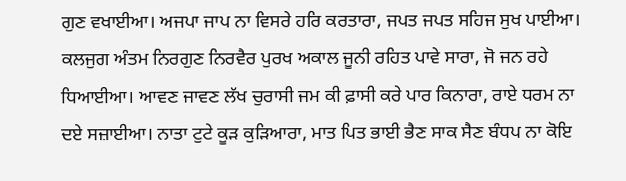ਗੁਣ ਵਖਾਈਆ। ਅਜਪਾ ਜਾਪ ਨਾ ਵਿਸਰੇ ਹਰਿ ਕਰਤਾਰਾ, ਜਪਤ ਜਪਤ ਸਹਿਜ ਸੁਖ ਪਾਈਆ। ਕਲਜੁਗ ਅੰਤਮ ਨਿਰਗੁਣ ਨਿਰਵੈਰ ਪੁਰਖ ਅਕਾਲ ਜੂਨੀ ਰਹਿਤ ਪਾਵੇ ਸਾਰਾ, ਜੋ ਜਨ ਰਹੇ ਧਿਆਈਆ। ਆਵਣ ਜਾਵਣ ਲੱਖ ਚੁਰਾਸੀ ਜਮ ਕੀ ਫ਼ਾਸੀ ਕਰੇ ਪਾਰ ਕਿਨਾਰਾ, ਰਾਏ ਧਰਮ ਨਾ ਦਏ ਸਜ਼ਾਈਆ। ਨਾਤਾ ਟੁਟੇ ਕੂੜ ਕੁੜਿਆਰਾ, ਮਾਤ ਪਿਤ ਭਾਈ ਭੈਣ ਸਾਕ ਸੈਣ ਬੰਧਪ ਨਾ ਕੋਇ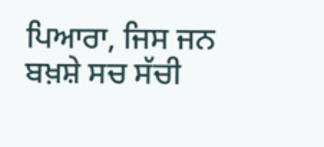ਪਿਆਰਾ, ਜਿਸ ਜਨ ਬਖ਼ਸ਼ੇ ਸਚ ਸੱਚੀ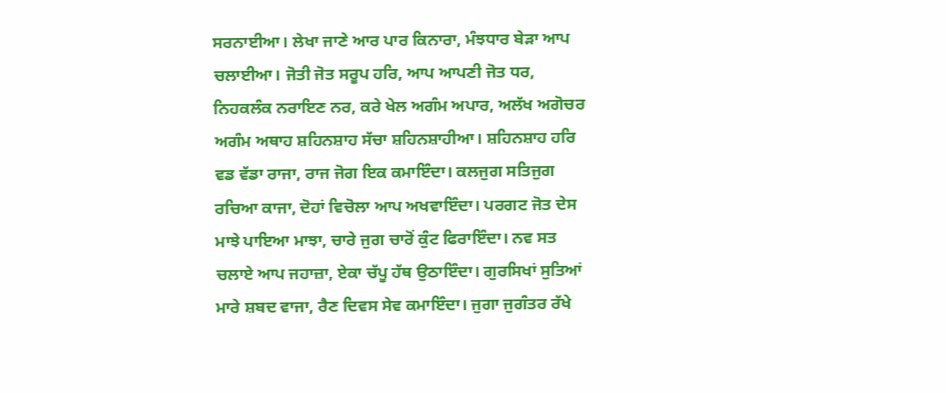ਸਰਨਾਈਆ। ਲੇਖਾ ਜਾਣੇ ਆਰ ਪਾਰ ਕਿਨਾਰਾ, ਮੰਝਧਾਰ ਬੇੜਾ ਆਪ ਚਲਾਈਆ। ਜੋਤੀ ਜੋਤ ਸਰੂਪ ਹਰਿ, ਆਪ ਆਪਣੀ ਜੋਤ ਧਰ, ਨਿਹਕਲੰਕ ਨਰਾਇਣ ਨਰ, ਕਰੇ ਖੇਲ ਅਗੰਮ ਅਪਾਰ, ਅਲੱਖ ਅਗੋਚਰ ਅਗੰਮ ਅਥਾਹ ਸ਼ਹਿਨਸ਼ਾਹ ਸੱਚਾ ਸ਼ਹਿਨਸ਼ਾਹੀਆ। ਸ਼ਹਿਨਸ਼ਾਹ ਹਰਿ ਵਡ ਵੱਡਾ ਰਾਜਾ, ਰਾਜ ਜੋਗ ਇਕ ਕਮਾਇੰਦਾ। ਕਲਜੁਗ ਸਤਿਜੁਗ ਰਚਿਆ ਕਾਜਾ, ਦੋਹਾਂ ਵਿਚੋਲਾ ਆਪ ਅਖਵਾਇੰਦਾ। ਪਰਗਟ ਜੋਤ ਦੇਸ ਮਾਝੇ ਪਾਇਆ ਮਾਝਾ, ਚਾਰੇ ਜੁਗ ਚਾਰੋਂ ਕੁੰਟ ਫਿਰਾਇੰਦਾ। ਨਵ ਸਤ ਚਲਾਏ ਆਪ ਜਹਾਜ਼ਾ, ਏਕਾ ਚੱਪੂ ਹੱਥ ਉਠਾਇੰਦਾ। ਗੁਰਸਿਖਾਂ ਸੁਤਿਆਂ ਮਾਰੇ ਸ਼ਬਦ ਵਾਜਾ, ਰੈਣ ਦਿਵਸ ਸੇਵ ਕਮਾਇੰਦਾ। ਜੁਗਾ ਜੁਗੰਤਰ ਰੱਖੇ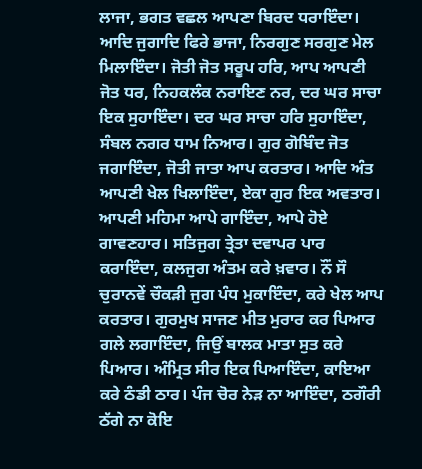ਲਾਜਾ, ਭਗਤ ਵਛਲ ਆਪਣਾ ਬਿਰਦ ਧਰਾਇੰਦਾ। ਆਦਿ ਜੁਗਾਦਿ ਫਿਰੇ ਭਾਜਾ, ਨਿਰਗੁਣ ਸਰਗੁਣ ਮੇਲ ਮਿਲਾਇੰਦਾ। ਜੋਤੀ ਜੋਤ ਸਰੂਪ ਹਰਿ, ਆਪ ਆਪਣੀ ਜੋਤ ਧਰ, ਨਿਹਕਲੰਕ ਨਰਾਇਣ ਨਰ, ਦਰ ਘਰ ਸਾਚਾ ਇਕ ਸੁਹਾਇੰਦਾ। ਦਰ ਘਰ ਸਾਚਾ ਹਰਿ ਸੁਹਾਇੰਦਾ, ਸੰਬਲ ਨਗਰ ਧਾਮ ਨਿਆਰ। ਗੁਰ ਗੋਬਿੰਦ ਜੋਤ ਜਗਾਇੰਦਾ, ਜੋਤੀ ਜਾਤਾ ਆਪ ਕਰਤਾਰ। ਆਦਿ ਅੰਤ ਆਪਣੀ ਖੇਲ ਖਿਲਾਇੰਦਾ, ਏਕਾ ਗੁਰ ਇਕ ਅਵਤਾਰ। ਆਪਣੀ ਮਹਿਮਾ ਆਪੇ ਗਾਇੰਦਾ, ਆਪੇ ਹੋਏ ਗਾਵਣਹਾਰ। ਸਤਿਜੁਗ ਤ੍ਰੇਤਾ ਦਵਾਪਰ ਪਾਰ ਕਰਾਇੰਦਾ, ਕਲਜੁਗ ਅੰਤਮ ਕਰੇ ਖ਼ਵਾਰ। ਨੌਂ ਸੌ ਚੁਰਾਨਵੇਂ ਚੌਕੜੀ ਜੁਗ ਪੰਧ ਮੁਕਾਇੰਦਾ, ਕਰੇ ਖੇਲ ਆਪ ਕਰਤਾਰ। ਗੁਰਮੁਖ ਸਾਜਣ ਮੀਤ ਮੁਰਾਰ ਕਰ ਪਿਆਰ ਗਲੇ ਲਗਾਇੰਦਾ, ਜਿਉਂ ਬਾਲਕ ਮਾਤਾ ਸੁਤ ਕਰੇ ਪਿਆਰ। ਅੰਮ੍ਰਿਤ ਸੀਰ ਇਕ ਪਿਆਇੰਦਾ, ਕਾਇਆ ਕਰੇ ਠੰਡੀ ਠਾਰ। ਪੰਜ ਚੋਰ ਨੇੜ ਨਾ ਆਇੰਦਾ, ਠਗੌਰੀ ਠੱਗੇ ਨਾ ਕੋਇ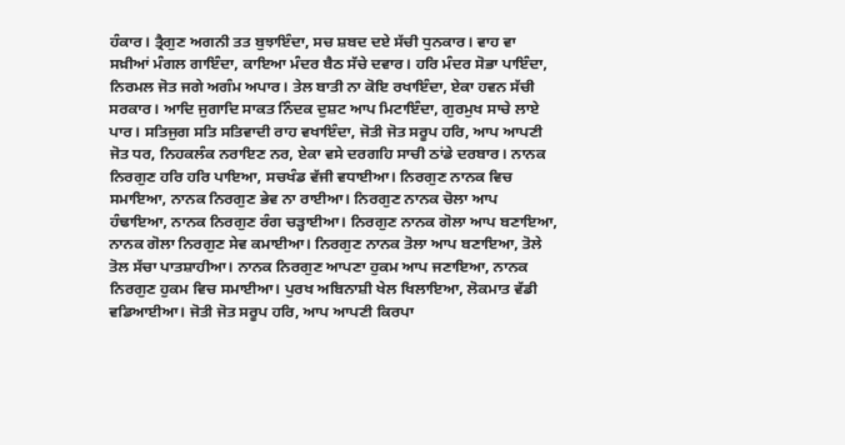ਹੰਕਾਰ। ਤ੍ਰੈਗੁਣ ਅਗਨੀ ਤਤ ਬੁਝਾਇੰਦਾ, ਸਚ ਸ਼ਬਦ ਦਏ ਸੱਚੀ ਧੁਨਕਾਰ। ਵਾਹ ਵਾ ਸਖ਼ੀਆਂ ਮੰਗਲ ਗਾਇੰਦਾ, ਕਾਇਆ ਮੰਦਰ ਬੈਠ ਸੱਚੇ ਦਵਾਰ। ਹਰਿ ਮੰਦਰ ਸੋਭਾ ਪਾਇੰਦਾ, ਨਿਰਮਲ ਜੋਤ ਜਗੇ ਅਗੰਮ ਅਪਾਰ। ਤੇਲ ਬਾਤੀ ਨਾ ਕੋਇ ਰਖਾਇੰਦਾ, ਏਕਾ ਹਵਨ ਸੱਚੀ ਸਰਕਾਰ। ਆਦਿ ਜੁਗਾਦਿ ਸਾਕਤ ਨਿੰਦਕ ਦੁਸ਼ਟ ਆਪ ਮਿਟਾਇੰਦਾ, ਗੁਰਮੁਖ ਸਾਚੇ ਲਾਏ ਪਾਰ। ਸਤਿਜੁਗ ਸਤਿ ਸਤਿਵਾਦੀ ਰਾਹ ਵਖਾਇੰਦਾ, ਜੋਤੀ ਜੋਤ ਸਰੂਪ ਹਰਿ, ਆਪ ਆਪਣੀ ਜੋਤ ਧਰ, ਨਿਹਕਲੰਕ ਨਰਾਇਣ ਨਰ, ਏਕਾ ਵਸੇ ਦਰਗਹਿ ਸਾਚੀ ਠਾਂਡੇ ਦਰਬਾਰ। ਨਾਨਕ ਨਿਰਗੁਣ ਹਰਿ ਹਰਿ ਪਾਇਆ, ਸਚਖੰਡ ਵੱਜੀ ਵਧਾਈਆ। ਨਿਰਗੁਣ ਨਾਨਕ ਵਿਚ ਸਮਾਇਆ, ਨਾਨਕ ਨਿਰਗੁਣ ਭੇਵ ਨਾ ਰਾਈਆ। ਨਿਰਗੁਣ ਨਾਨਕ ਚੋਲਾ ਆਪ ਹੰਢਾਇਆ, ਨਾਨਕ ਨਿਰਗੁਣ ਰੰਗ ਚੜ੍ਹਾਈਆ। ਨਿਰਗੁਣ ਨਾਨਕ ਗੋਲਾ ਆਪ ਬਣਾਇਆ, ਨਾਨਕ ਗੋਲਾ ਨਿਰਗੁਣ ਸੇਵ ਕਮਾਈਆ। ਨਿਰਗੁਣ ਨਾਨਕ ਤੋਲਾ ਆਪ ਬਣਾਇਆ, ਤੋਲੇ ਤੋਲ ਸੱਚਾ ਪਾਤਸ਼ਾਹੀਆ। ਨਾਨਕ ਨਿਰਗੁਣ ਆਪਣਾ ਹੁਕਮ ਆਪ ਜਣਾਇਆ, ਨਾਨਕ ਨਿਰਗੁਣ ਹੁਕਮ ਵਿਚ ਸਮਾਈਆ। ਪੁਰਖ ਅਬਿਨਾਸ਼ੀ ਖੇਲ ਖਿਲਾਇਆ, ਲੋਕਮਾਤ ਵੱਡੀ ਵਡਿਆਈਆ। ਜੋਤੀ ਜੋਤ ਸਰੂਪ ਹਰਿ, ਆਪ ਆਪਣੀ ਕਿਰਪਾ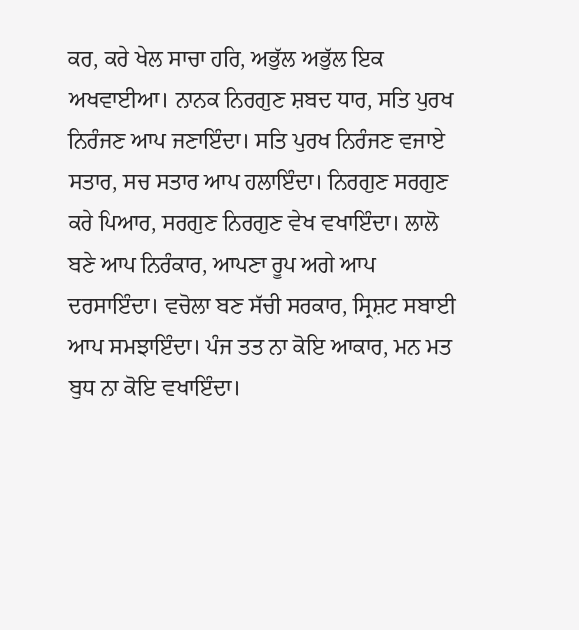ਕਰ, ਕਰੇ ਖੇਲ ਸਾਚਾ ਹਰਿ, ਅਭੁੱਲ ਅਭੁੱਲ ਇਕ ਅਖਵਾਈਆ। ਨਾਨਕ ਨਿਰਗੁਣ ਸ਼ਬਦ ਧਾਰ, ਸਤਿ ਪੁਰਖ ਨਿਰੰਜਣ ਆਪ ਜਣਾਇੰਦਾ। ਸਤਿ ਪੁਰਖ ਨਿਰੰਜਣ ਵਜਾਏ ਸਤਾਰ, ਸਚ ਸਤਾਰ ਆਪ ਹਲਾਇੰਦਾ। ਨਿਰਗੁਣ ਸਰਗੁਣ ਕਰੇ ਪਿਆਰ, ਸਰਗੁਣ ਨਿਰਗੁਣ ਵੇਖ ਵਖਾਇੰਦਾ। ਲਾਲੋ ਬਣੇ ਆਪ ਨਿਰੰਕਾਰ, ਆਪਣਾ ਰੂਪ ਅਗੇ ਆਪ ਦਰਸਾਇੰਦਾ। ਵਚੋਲਾ ਬਣ ਸੱਚੀ ਸਰਕਾਰ, ਸ੍ਰਿਸ਼ਟ ਸਬਾਈ ਆਪ ਸਮਝਾਇੰਦਾ। ਪੰਜ ਤਤ ਨਾ ਕੋਇ ਆਕਾਰ, ਮਨ ਮਤ ਬੁਧ ਨਾ ਕੋਇ ਵਖਾਇੰਦਾ।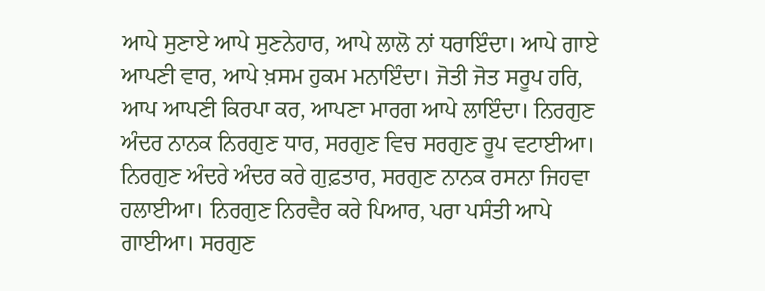ਆਪੇ ਸੁਣਾਏ ਆਪੇ ਸੁਣਨੇਹਾਰ, ਆਪੇ ਲਾਲੋ ਨਾਂ ਧਰਾਇੰਦਾ। ਆਪੇ ਗਾਏ ਆਪਣੀ ਵਾਰ, ਆਪੇ ਖ਼ਸਮ ਹੁਕਮ ਮਨਾਇੰਦਾ। ਜੋਤੀ ਜੋਤ ਸਰੂਪ ਹਰਿ, ਆਪ ਆਪਣੀ ਕਿਰਪਾ ਕਰ, ਆਪਣਾ ਮਾਰਗ ਆਪੇ ਲਾਇੰਦਾ। ਨਿਰਗੁਣ ਅੰਦਰ ਨਾਨਕ ਨਿਰਗੁਣ ਧਾਰ, ਸਰਗੁਣ ਵਿਚ ਸਰਗੁਣ ਰੂਪ ਵਟਾਈਆ। ਨਿਰਗੁਣ ਅੰਦਰੇ ਅੰਦਰ ਕਰੇ ਗੁਫ਼ਤਾਰ, ਸਰਗੁਣ ਨਾਨਕ ਰਸਨਾ ਜਿਹਵਾ ਹਲਾਈਆ। ਨਿਰਗੁਣ ਨਿਰਵੈਰ ਕਰੇ ਪਿਆਰ, ਪਰਾ ਪਸੰਤੀ ਆਪੇ ਗਾਈਆ। ਸਰਗੁਣ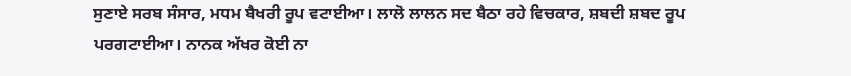ਸੁਣਾਏ ਸਰਬ ਸੰਸਾਰ, ਮਧਮ ਬੈਖਰੀ ਰੂਪ ਵਟਾਈਆ। ਲਾਲੋ ਲਾਲਨ ਸਦ ਬੈਠਾ ਰਹੇ ਵਿਚਕਾਰ, ਸ਼ਬਦੀ ਸ਼ਬਦ ਰੂਪ ਪਰਗਟਾਈਆ। ਨਾਨਕ ਅੱਖਰ ਕੋਈ ਨਾ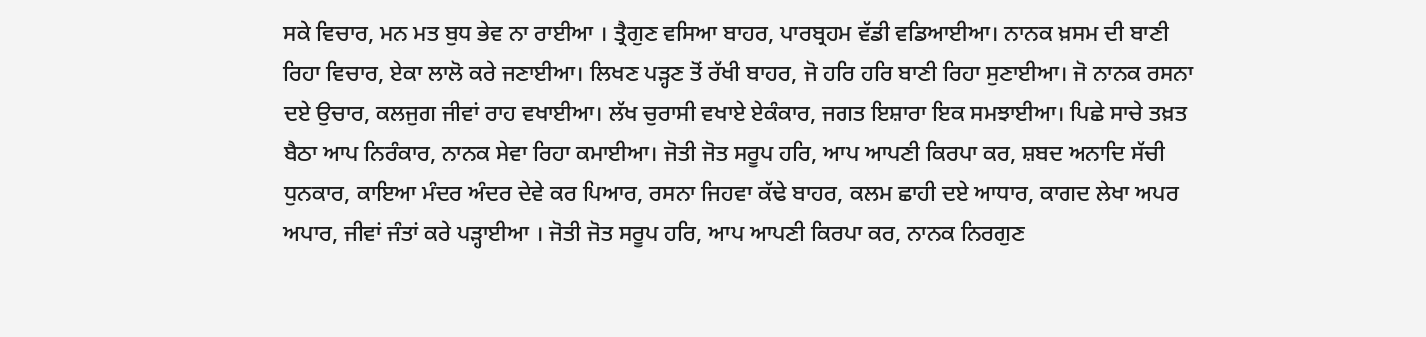ਸਕੇ ਵਿਚਾਰ, ਮਨ ਮਤ ਬੁਧ ਭੇਵ ਨਾ ਰਾਈਆ । ਤ੍ਰੈਗੁਣ ਵਸਿਆ ਬਾਹਰ, ਪਾਰਬ੍ਰਹਮ ਵੱਡੀ ਵਡਿਆਈਆ। ਨਾਨਕ ਖ਼ਸਮ ਦੀ ਬਾਣੀ ਰਿਹਾ ਵਿਚਾਰ, ਏਕਾ ਲਾਲੋ ਕਰੇ ਜਣਾਈਆ। ਲਿਖਣ ਪੜ੍ਹਣ ਤੋਂ ਰੱਖੀ ਬਾਹਰ, ਜੋ ਹਰਿ ਹਰਿ ਬਾਣੀ ਰਿਹਾ ਸੁਣਾਈਆ। ਜੋ ਨਾਨਕ ਰਸਨਾ ਦਏ ਉਚਾਰ, ਕਲਜੁਗ ਜੀਵਾਂ ਰਾਹ ਵਖਾਈਆ। ਲੱਖ ਚੁਰਾਸੀ ਵਖਾਏ ਏਕੰਕਾਰ, ਜਗਤ ਇਸ਼ਾਰਾ ਇਕ ਸਮਝਾਈਆ। ਪਿਛੇ ਸਾਚੇ ਤਖ਼ਤ ਬੈਠਾ ਆਪ ਨਿਰੰਕਾਰ, ਨਾਨਕ ਸੇਵਾ ਰਿਹਾ ਕਮਾਈਆ। ਜੋਤੀ ਜੋਤ ਸਰੂਪ ਹਰਿ, ਆਪ ਆਪਣੀ ਕਿਰਪਾ ਕਰ, ਸ਼ਬਦ ਅਨਾਦਿ ਸੱਚੀ ਧੁਨਕਾਰ, ਕਾਇਆ ਮੰਦਰ ਅੰਦਰ ਦੇਵੇ ਕਰ ਪਿਆਰ, ਰਸਨਾ ਜਿਹਵਾ ਕੱਢੇ ਬਾਹਰ, ਕਲਮ ਛਾਹੀ ਦਏ ਆਧਾਰ, ਕਾਗਦ ਲੇਖਾ ਅਪਰ ਅਪਾਰ, ਜੀਵਾਂ ਜੰਤਾਂ ਕਰੇ ਪੜ੍ਹਾਈਆ । ਜੋਤੀ ਜੋਤ ਸਰੂਪ ਹਰਿ, ਆਪ ਆਪਣੀ ਕਿਰਪਾ ਕਰ, ਨਾਨਕ ਨਿਰਗੁਣ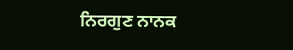ਨਿਰਗੁਣ ਨਾਨਕ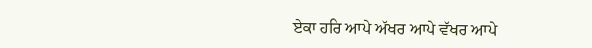ਏਕਾ ਹਰਿ ਆਪੇ ਅੱਖਰ ਆਪੇ ਵੱਖਰ ਆਪੇ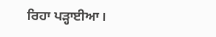ਰਿਹਾ ਪੜ੍ਹਾਈਆ।